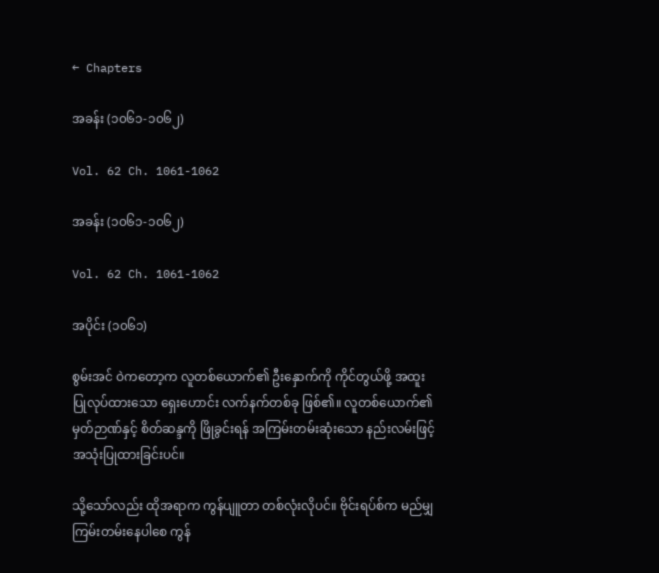← Chapters

အခန်း (၁၀၆၁-၁၀၆၂)

Vol. 62 Ch. 1061-1062

အခန်း (၁၀၆၁-၁၀၆၂)

Vol. 62 Ch. 1061-1062

အပိုင်း (၁၀၆၁)

စွမ်းအင် ဝဲကတော့က လူတစ်ယောက်၏ ဦးနှောက်ကို ကိုင်တွယ်ဖို့ အထူး ပြုလုပ်ထားသော ရှေးဟောင်း လက်နက်တစ်ခု ဖြစ်၏။ လူတစ်ယောက်၏ မှတ်ဉာဏ်နှင့် စိတ်ဆန္ဒကို ဖြိုခွင်းရန် အကြမ်းတမ်းဆုံးသော နည်းလမ်းဖြင့် အသုံးပြုထားခြင်းပင်။

သို့သော်လည်း ထိုအရာက ကွန်ပျူတာ တစ်လုံးလိုပင်။ ဗိုင်းရပ်စ်က မည်မျှ ကြမ်းတမ်းနေပါစေ ကွန်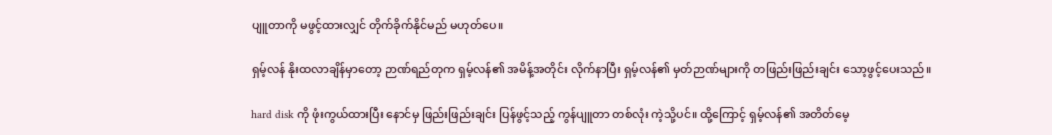ပျူတာကို မဖွင့်ထားလျှင် တိုက်ခိုက်နိုင်မည် မဟုတ်ပေ။

ရှမ့်လန် နိုးထလာချိန်မှာတော့ ဉာဏ်ရည်တုက ရှမ့်လန်၏ အမိန့်အတိုင်း လိုက်နာပြီး ရှမ့်လန်၏ မှတ်ဉာဏ်များကို တဖြည်းဖြည်းချင်း သော့ဖွင့်ပေးသည်။

hard disk ကို ဖုံးကွယ်ထားပြီး နောင်မှ ဖြည်းဖြည်းချင်း ပြန်ဖွင့်သည့် ကွန်ပျူတာ တစ်လုံး ကဲ့သို့ပင်။ ထို့ကြောင့် ရှမ့်လန်၏ အတိတ်မေ့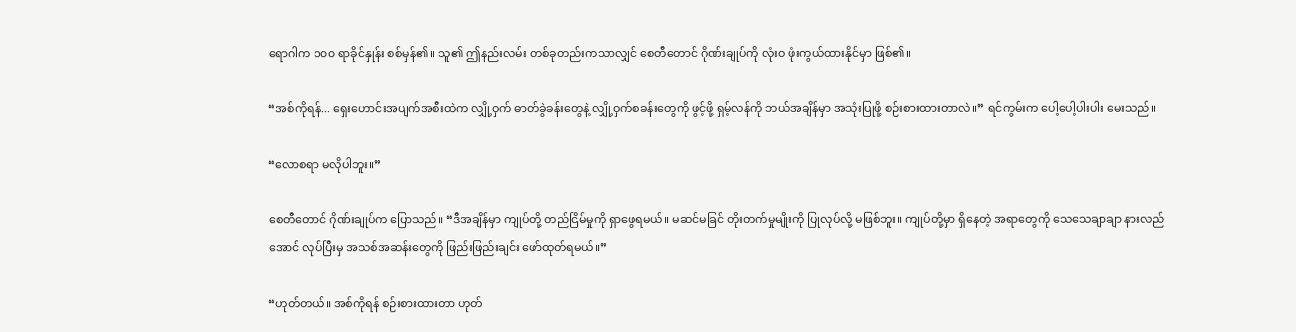ရောဂါက ၁၀၀ ရာခိုင်နှုန်း စစ်မှန်၏။ သူ၏ ဤနည်းလမ်း တစ်ခုတည်းကသာလျှင် စေတီတောင် ဂိုဏ်းချုပ်ကို လုံးဝ ဖုံးကွယ်ထားနိုင်မှာ ဖြစ်၏။

“အစ်ကိုရန်... ရှေးဟောင်းအပျက်အစီးထဲက လျှို့ဝှက် ဓာတ်ခွဲခန်းတွေနဲ့ လျှို့ဝှက်စခန်းတွေကို ဖွင့်ဖို့ ရှမ့်လန်ကို ဘယ်အချိန်မှာ အသုံးပြုဖို့ စဉ်းစားထားတာလဲ။” ရင်ကွမ်းက ပေါ့ပေါ့ပါးပါး မေးသည်။

“လောစရာ မလိုပါဘူး။”

စေတီတောင် ဂိုဏ်းချုပ်က ပြောသည်။ “ဒီအချိန်မှာ ကျုပ်တို့ တည်ငြိမ်မှုကို ရှာဖွေရမယ်။ မဆင်မခြင် တိုးတက်မှုမျိုးကို ပြုလုပ်လို့ မဖြစ်ဘူး။ ကျုပ်တို့မှာ ရှိနေတဲ့ အရာတွေကို သေသေချာချာ နားလည်အောင် လုပ်ပြီးမှ အသစ်အဆန်းတွေကို ဖြည်းဖြည်းချင်း ဖော်ထုတ်ရမယ်။”

“ဟုတ်တယ်။ အစ်ကိုရန် စဉ်းစားထားတာ ဟုတ်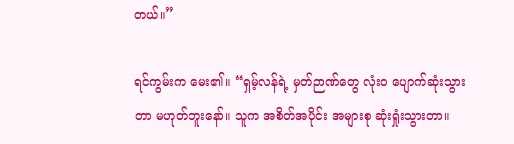တယ်။”

ရင်ကွမ်းက မေး၏။ “ရှမ့်လန်ရဲ့ မှတ်ဉာဏ်တွေ လုံးဝ ပျောက်ဆုံးသွားတာ မဟုတ်ဘူးနော်။ သူက အစိတ်အပိုင်း အများစု ဆုံးရှုံးသွားတာ။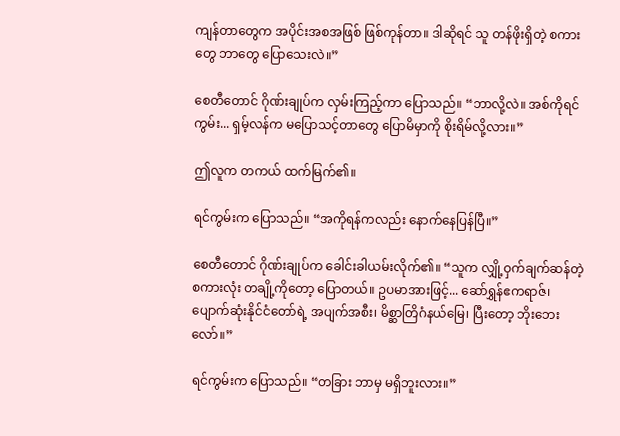ကျန်တာတွေက အပိုင်းအစအဖြစ် ဖြစ်ကုန်တာ။ ဒါဆိုရင် သူ တန်ဖိုးရှိတဲ့ စကားတွေ ဘာတွေ ပြောသေးလဲ။”

စေတီတောင် ဂိုဏ်းချုပ်က လှမ်းကြည့်ကာ ပြောသည်။ “ဘာလို့လဲ။ အစ်ကိုရင်ကွမ်း... ရှမ့်လန်က မပြောသင့်တာတွေ ပြောမိမှာကို စိုးရိမ်လို့လား။”

ဤလူက တကယ် ထက်မြက်၏။

ရင်ကွမ်းက ပြောသည်။ “အကိုရန်ကလည်း နောက်နေပြန်ပြီ။”

စေတီတောင် ဂိုဏ်းချုပ်က ခေါင်းခါယမ်းလိုက်၏။ “သူက လျှို့ဝှက်ချက်ဆန်တဲ့ စကားလုံး တချို့ကိုတော့ ပြောတယ်။ ဥပမာအားဖြင့်... ဆော်ရွှန်ဧကရာဇ်၊ ပျောက်ဆုံးနိုင်ငံတော်ရဲ့ အပျက်အစီး၊ မိစ္ဆာတြိဂံနယ်မြေ၊ ပြီးတော့ ဘိုးဘေးလော်။”

ရင်ကွမ်းက ပြောသည်။ “တခြား ဘာမှ မရှိဘူးလား။”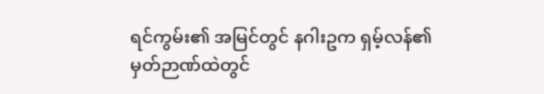ရင်ကွမ်း၏ အမြင်တွင် နဂါးဥက ရှမ့်လန်၏ မှတ်ဉာဏ်ထဲတွင်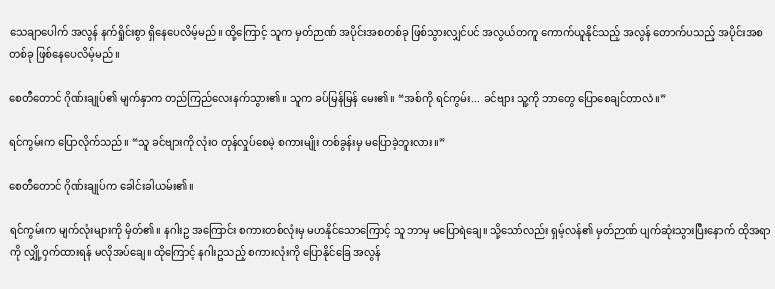သေချာပေါက် အလွန် နက်ရှိုင်းစွာ ရှိနေပေလိမ့်မည်။ ထို့ကြောင့် သူက မှတ်ဉာဏ် အပိုင်းအစတစ်ခု ဖြစ်သွားလျှင်ပင် အလွယ်တကူ ကောက်ယူနိုင်သည့် အလွန် တောက်ပသည့် အပိုင်းအစ တစ်ခု ဖြစ်နေပေလိမ့်မည်။

စေတီတောင် ဂိုဏ်းချုပ်၏ မျက်နှာက တည်ကြည်လေးနက်သွား၏။ သူက ခပ်မြန်မြန် မေး၏။ “အစ်ကို ရင်ကွမ်း... ခင်ဗျား သူ့ကို ဘာတွေ ပြောစေချင်တာလဲ။”

ရင်ကွမ်းက ပြောလိုက်သည်။ “သူ ခင်ဗျားကို လုံးဝ တုန်လှုပ်စေမဲ့ စကားမျိုး တစ်ခွန်းမှ မပြောခဲ့ဘူးလား။”

စေတီတောင် ဂိုဏ်းချုပ်က ခေါင်းခါယမ်း၏။

ရင်ကွမ်းက မျက်လုံးများကို မှိတ်၏။ နဂါးဥ အကြောင်း စကားတစ်လုံးမှ မဟနိုင်သောကြောင့် သူ ဘာမှ မပြောရဲချေ။ သို့သော်လည်း ရှမ့်လန်၏ မှတ်ဉာဏ် ပျက်ဆုံးသွားပြီးနောက် ထိုအရာကို လျှို့ဝှက်ထားရန် မလိုအပ်ချေ။ ထိုကြောင့် နဂါးဥသည့် စကားလုံးကို ပြောနိုင်ခြေ အလွန်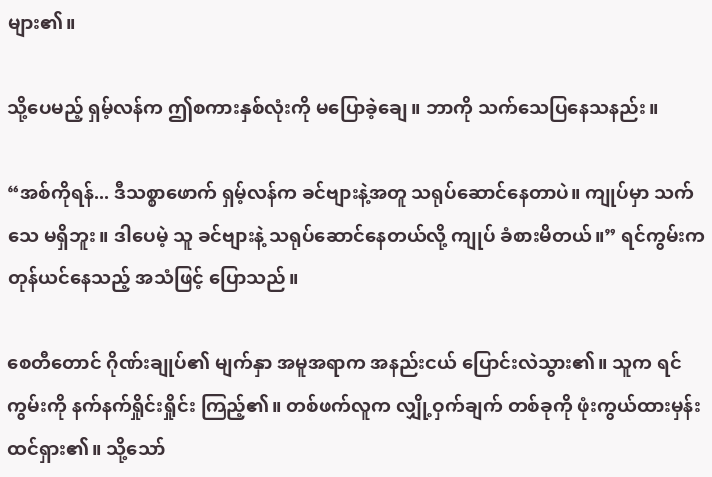များ၏။

သို့ပေမည့် ရှမ့်လန်က ဤစကားနှစ်လုံးကို မပြောခဲ့ချေ။ ဘာကို သက်သေပြနေသနည်း။

“အစ်ကိုရန်... ဒီသစ္စာဖောက် ရှမ့်လန်က ခင်ဗျားနဲ့အတူ သရုပ်ဆောင်နေတာပဲ။ ကျုပ်မှာ သက်သေ မရှိဘူး။ ဒါပေမဲ့ သူ ခင်ဗျားနဲ့ သရုပ်ဆောင်နေတယ်လို့ ကျုပ် ခံစားမိတယ်။” ရင်ကွမ်းက တုန်ယင်နေသည့် အသံဖြင့် ပြောသည်။

စေတီတောင် ဂိုဏ်းချုပ်၏ မျက်နှာ အမူအရာက အနည်းငယ် ပြောင်းလဲသွား၏။ သူက ရင်ကွမ်းကို နက်နက်ရှိုင်းရှိုင်း ကြည့်၏။ တစ်ဖက်လူက လျှို့ဝှက်ချက် တစ်ခုကို ဖုံးကွယ်ထားမှန်း ထင်ရှား၏။ သို့သော်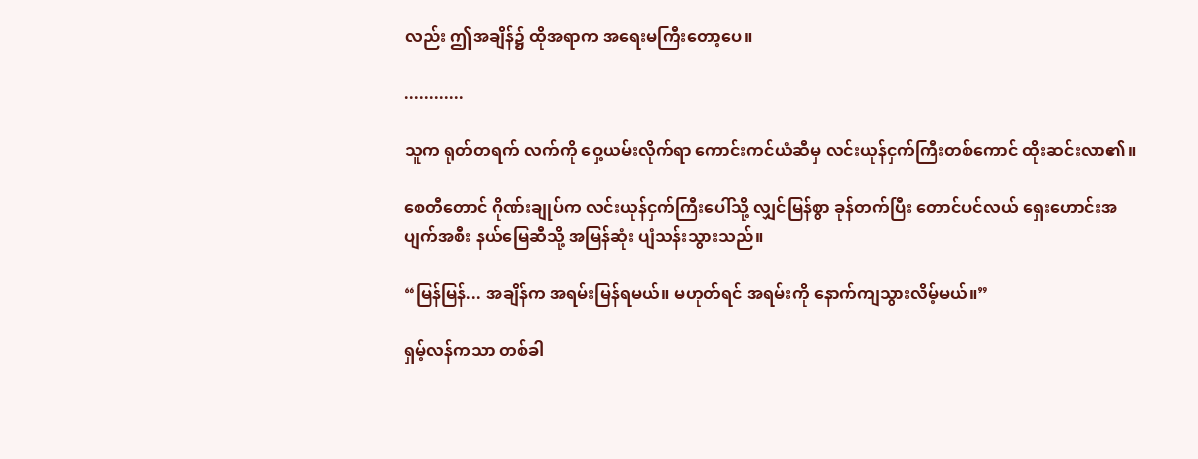လည်း ဤအချိန်၌ ထိုအရာက အရေးမကြီးတော့ပေ။

............

သူက ရုတ်တရက် လက်ကို ဝှေ့ယမ်းလိုက်ရာ ကောင်းကင်ယံဆီမှ လင်းယုန်ငှက်ကြီးတစ်ကောင် ထိုးဆင်းလာ၏။

စေတီတောင် ဂိုဏ်းချုပ်က လင်းယုန်ငှက်ကြီးပေါ်သို့ လျှင်မြန်စွာ ခုန်တက်ပြီး တောင်ပင်လယ် ရှေးဟောင်းအပျက်အစီး နယ်မြေဆီသို့ အမြန်ဆုံး ပျံသန်းသွားသည်။

“မြန်မြန်... အချိန်က အရမ်းမြန်ရမယ်။ မဟုတ်ရင် အရမ်းကို နောက်ကျသွားလိမ့်မယ်။”

ရှမ့်လန်ကသာ တစ်ခါ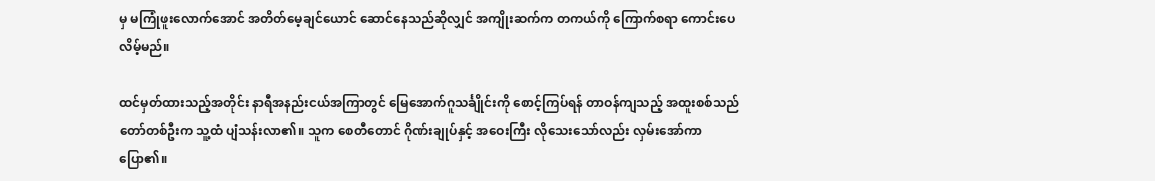မှ မကြုံဖူးလောက်အောင် အတိတ်မေ့ချင်ယောင် ဆောင်နေသည်ဆိုလျှင် အကျိုးဆက်က တကယ်ကို ကြောက်စရာ ကောင်းပေလိမ့်မည်။

ထင်မှတ်ထားသည့်အတိုင်း နာရီအနည်းငယ်အကြာတွင် မြေအောက်ဂူသင်္ချိုင်းကို စောင့်ကြပ်ရန် တာဝန်ကျသည့် အထူးစစ်သည်တော်တစ်ဦးက သူ့ထံ ပျံသန်းလာ၏။ သူက စေတီတောင် ဂိုဏ်းချုပ်နှင့် အဝေးကြီး လိုသေးသော်လည်း လှမ်းအော်ကာ ပြော၏။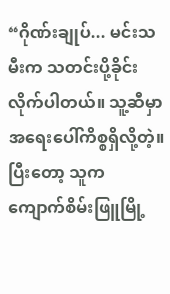“ဂိုဏ်းချုပ်... မင်းသမီးက သတင်းပို့ခိုင်း လိုက်ပါတယ်။ သူ့ဆီမှာ အရေးပေါ်ကိစ္စရှိလို့တဲ့။ ပြီးတော့ သူက ကျောက်စိမ်းဖြူမြို့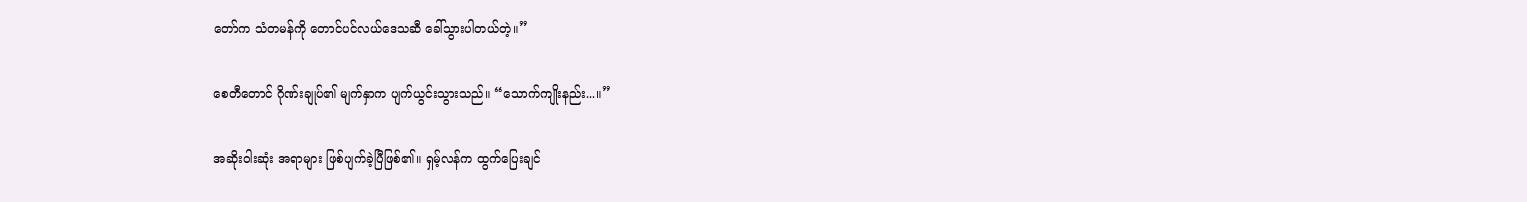တော်က သံတမန်ကို တောင်ပင်လယ်ဒေသဆီ ခေါ်သွားပါတယ်တဲ့။”

စေတီတောင် ဂိုဏ်းချုပ်၏ မျက်နှာက ပျက်ယွင်းသွားသည်။ “သောက်ကျိုးနည်း...။”

အဆိုးဝါးဆုံး အရာများ ဖြစ်ပျက်ခဲ့ပြီဖြစ်၏။ ရှမ့်လန်က ထွက်ပြေးချင်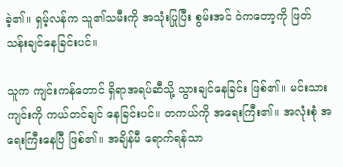ခဲ့၏။ ရှမ့်လန်က သူ၏သမီးကို အသုံးပြုပြီး စွမ်းအင် ဝဲကတော့ကို ဖြတ်သန်းချင်နေခြင်းပင်။

သူက ကျင်းကန်တောင် ရှိရာအရပ်ဆီသို့ သွားချင်နေခြင်း ဖြစ်၏။ မင်းသားကျင်းကို ကယ်တင်ချင် နေခြင်းပင်။ တကယ်ကို အရေးကြီး၏။ အလုံးစုံ အရေးကြီးနေပြီ ဖြစ်၏။ အချိန်မီ ရောက်ရန်သာ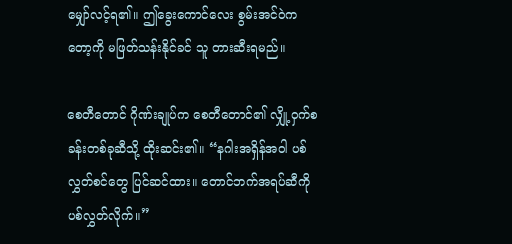မျှော်လင့်ရ၏။ ဤခွေးကောင်လေး စွမ်းအင်ဝဲကတော့ကို မဖြတ်သန်းနိုင်ခင် သူ တားဆီးရမည်။

စေတီတောင် ဂိုဏ်းချုပ်က စေတီတောင်၏ လျှို့ဝှက်စခန်းတစ်ခုဆီသို့ ထိုးဆင်း၏။ “နဂါးအရှိန်အဝါ ပစ်လွှတ်စင်တွေ ပြင်ဆင်ထား။ တောင်ဘက်အရပ်ဆီကို ပစ်လွှတ်လိုက်။”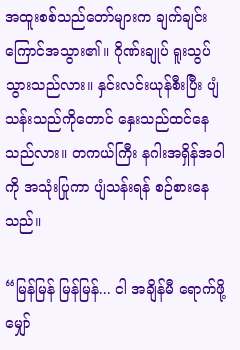အထူးစစ်သည်တော်များက ချက်ချင်း ကြောင်အသွား၏။ ဂိုဏ်းချုပ် ရူးသွပ်သွားသည်လား။ နှင်းလင်းယုန်စီးပြီး ပျံသန်းသည်ကိုတောင် နှေးသည်ထင်နေသည်လား။ တကယ်ကြီး နဂါးအရှိန်အဝါကို အသုံးပြုကာ ပျံသန်းရန် စဉ်စားနေသည်။

“မြန်မြန် မြန်မြန်... ငါ အချိန်မီ ရောက်ဖို့ မျှော်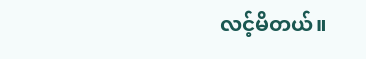လင့်မိတယ်။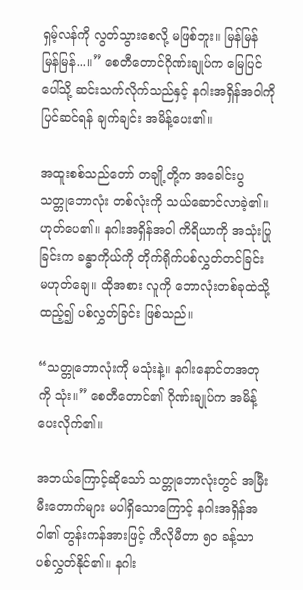ရှမ့်လန်ကို လွတ်သွားစေလို့ မဖြစ်ဘူး။ မြန်မြန် မြန်မြန်...။” စေတီတောင်ဂိုဏ်းချုပ်က မြေပြင်ပေါ်သို့ ဆင်းသက်လိုက်သည်နှင့် နဂါးအရှိန်အဝါကို ပြင်ဆင်ရန် ချက်ချင်း အမိန့်ပေး၏။

အထူးစစ်သည်တော် တချို့တို့က အခေါင်းပွ သတ္တုဘောလုံး တစ်လုံးကို သယ်ဆောင်လာခဲ့၏။ ဟုတ်ပေ၏။ နဂါးအရှိန်အဝါ ကိရိယာကို အသုံးပြုခြင်းက ခန္ဓာကိုယ်ကို တိုက်ရိုက်ပစ်လွှတ်တင်ခြင်း မဟုတ်ချေ။ ထိုအစား လူကို ဘောလုံးတစ်ခုထဲသို့ ထည့်၍ ပစ်လွှတ်ခြင်း ဖြစ်သည်။

“သတ္တုဘောလုံးကို မသုံးနဲ့။ နဂါးနောင်တအတုကို သုံး။” စေတီတောင်၏ ဂိုဏ်းချုပ်က အမိန့်ပေးလိုက်၏။

အဘယ်ကြောင့်ဆိုသော် သတ္တုဘောလုံးတွင် အမြီးမီးတောက်များ မပါရှိသောကြောင့် နဂါးအရှိန်အဝါ၏ တွန်းကန်အားဖြင့် ကီလိုမီတာ ၅၀ ခန့်သာ ပစ်လွှတ်နိုင်၏။ နဂါး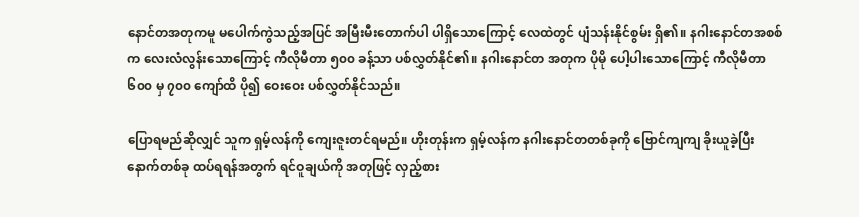နောင်တအတုကမူ မပေါက်ကွဲသည့်အပြင် အမြီးမီးတောက်ပါ ပါရှိသောကြောင့် လေထဲတွင် ပျံသန်းနိုင်စွမ်း ရှိ၏။ နဂါးနောင်တအစစ်က လေးလံလွန်းသောကြောင့် ကီလိုမီတာ ၅၀၀ ခန့်သာ ပစ်လွှတ်နိုင်၏။ နဂါးနောင်တ အတုက ပိုမို ပေါ့ပါးသောကြောင့် ကီလိုမီတာ ၆၀၀ မှ ၇၀၀ ကျော်ထိ ပို၍ ဝေးဝေး ပစ်လွှတ်နိုင်သည်။

ပြောရမည်ဆိုလျှင် သူက ရှမ့်လန်ကို ကျေးဇူးတင်ရမည်။ ဟိုးတုန်းက ရှမ့်လန်က နဂါးနောင်တတစ်ခုကို ဗြောင်ကျကျ ခိုးယူခဲ့ပြီး နောက်တစ်ခု ထပ်ရရန်အတွက် ရင်ဝူချယ်ကို အတုဖြင့် လှည့်စား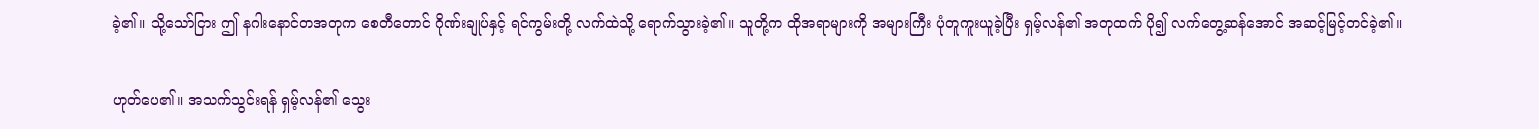ခဲ့၏။ သို့သော်ငြား ဤ နဂါးနောင်တအတုက စေတီတောင် ဂိုဏ်းချုပ်နှင့် ရင်ကွမ်းတို့ လက်ထဲသို့ ရောက်သွားခဲ့၏။ သူတို့က ထိုအရာများကို အများကြီး ပုံတူကူးယူခဲ့ပြီး ရှမ့်လန်၏ အတုထက် ပို၍ လက်တွေ့ဆန်အောင် အဆင့်မြင့်တင်ခဲ့၏။

ဟုတ်ပေ၏။ အသက်သွင်းရန် ရှမ့်လန်၏ သွေး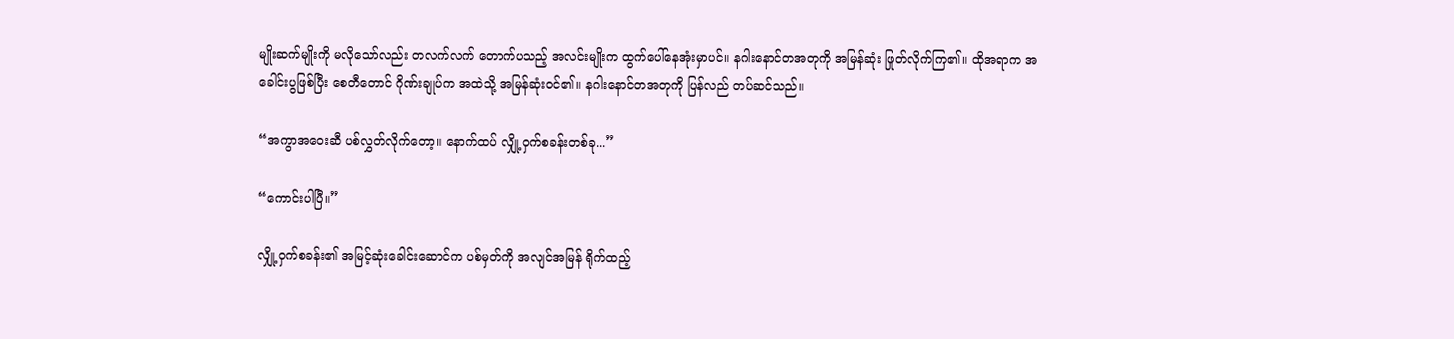မျိုးဆက်မျိုးကို မလိုသော်လည်း တလက်လက် တောက်ပသည့် အလင်းမျိုးက ထွက်ပေါ်နေအုံးမှာပင်။ နဂါးနောင်တအတုကို အမြန်ဆုံး ဖြုတ်လိုက်ကြ၏။ ထိုအရာက အခေါင်းပွဖြစ်ပြီး စေတီတောင် ဂိုဏ်းချုပ်က အထဲသို့ အမြန်ဆုံးဝင်၏။ နဂါးနောင်တအတုကို ပြန်လည် တပ်ဆင်သည်။

“အကွာအဝေးဆီ ပစ်လွှတ်လိုက်တော့။ နောက်ထပ် လျှို့ဝှက်စခန်းတစ်ခု...”

“ကောင်းပါပြီ။”

လျှို့ဝှက်စခန်း၏ အမြင့်ဆုံးခေါင်းဆောင်က ပစ်မှတ်ကို အလျင်အမြန် ရိုက်ထည့်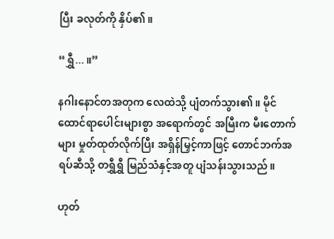ပြီး ခလုတ်ကို နှိပ်၏။

“ရွှီ...။”

နဂါးနောင်တအတုက လေထဲသို့ ပျံတက်သွား၏။ မိုင်ထောင်ရာပေါင်းများစွာ အရောက်တွင် အမြီးက မီးတောက်များ မှုတ်ထုတ်လိုက်ပြီး အရှိန်မြှင့်ကာဖြင့် တောင်ဘက်အရပ်ဆီသို့ တရွှီရွှီ မြည်သံနှင့်အတူ ပျံသန်းသွားသည်။

ဟုတ်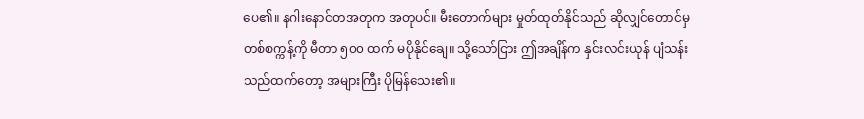ပေ၏။ နဂါးနောင်တအတုက အတုပင်။ မီးတောက်များ မှုတ်ထုတ်နိုင်သည် ဆိုလျှင်တောင်မှ တစ်စက္ကန့်ကို မီတာ ၅၀၀ ထက် မပိုနိုင်ချေ။ သို့သော်ငြား ဤအချိန်က နှင်းလင်းယုန် ပျံသန်းသည်ထက်တော့ အများကြီး ပိုမြန်သေး၏။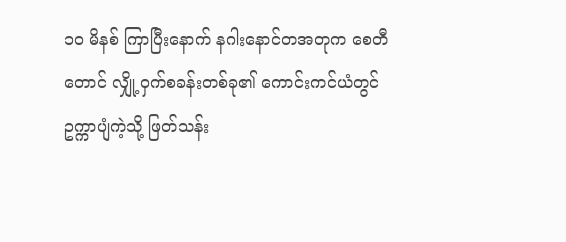၁၀ မိနစ် ကြာပြီးနောက် နဂါးနောင်တအတုက စေတီတောင် လျှို့ဝှက်စခန်းတစ်ခု၏ ကောင်းကင်ယံတွင် ဥက္ကာပျံကဲ့သို့ ဖြတ်သန်း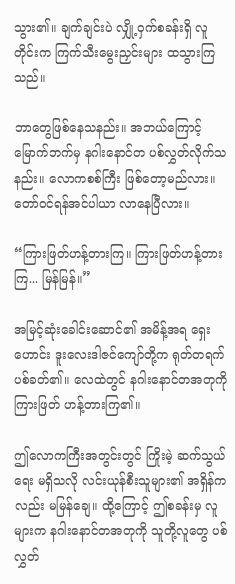သွား၏။ ချက်ချင်းပဲ လျှို့ဝှက်စခန်းရှိ လူတိုင်းက ကြက်သီးမွေးညှင်းများ ထသွားကြသည်။

ဘာတွေဖြစ်နေသနည်း။ အဘယ်ကြောင့် မြောက်ဘက်မှ နဂါးနောင်တ ပစ်လွှတ်လိုက်သနည်း။ လောကစစ်ကြီး ဖြစ်တော့မည်လား။ တော်ဝင်ရန်အင်ပါယာ လာနေပြီလား။

“ကြားဖြတ်ဟန့်တားကြ။ ကြားဖြတ်ဟန့်တားကြ... မြန်မြန်။”

အမြင့်ဆုံးခေါင်းဆောင်၏ အမိန့်အရ ရှေးဟောင်း ဒူးလေးဒါဇင်ကျော်တို့က ရုတ်တရက် ပစ်ခတ်၏။ လေထဲတွင် နဂါးနောင်တအတုကို ကြားဖြတ် ဟန့်တားကြ၏။

ဤလောကကြီးအတွင်းတွင် ကြိုးမဲ့ ဆက်သွယ်ရေး မရှိသလို လင်းယုန်စီးသူများ၏ အရှိန်ကလည်း မမြန်ချေ။ ထို့ကြောင့် ဤစခန်းမှ လူများက နဂါးနောင်တအတုကို သူတို့လူတွေ ပစ်လွှတ်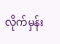လိုက်မှန်း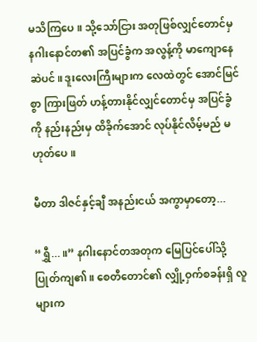မသိကြပေ။ သို့သော်ငြား အတုဖြစ်လျှင်တောင်မှ နဂါးနောင်တ၏ အပြင်ခွံက အလွန့်ကို မာကျောနေဆဲပင်။ ဒူးလေးကြီးများက လေထဲတွင် အောင်မြင်စွာ ကြားဖြတ် ဟန့်တားနိုင်လျှင်တောင်မှ အပြင်ခွံကို နည်းနည်းမှ ထိခိုက်အောင် လုပ်နိုင်လိမ့်မည် မဟုတ်ပေ။

မီတာ ဒါဇင်နှင့်ချီ အနည်းငယ် အကွာမှာတော့...

“ရွှီ...။” နဂါးနောင်တအတုက မြေပြင်ပေါ်သို့ ပြုတ်ကျ၏။ စေတီတောင်၏ လျှို့ဝှက်စခန်းရှိ လူများက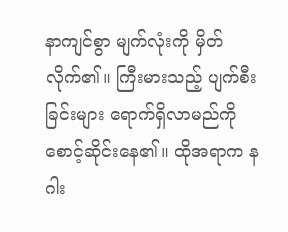နာကျင်စွာ မျက်လုံးကို မှိတ်လိုက်၏။ ကြီးမားသည့် ပျက်စီးခြင်းများ ရောက်ရှိလာမည်ကို စောင့်ဆိုင်းနေ၏။ ထိုအရာက နဂါး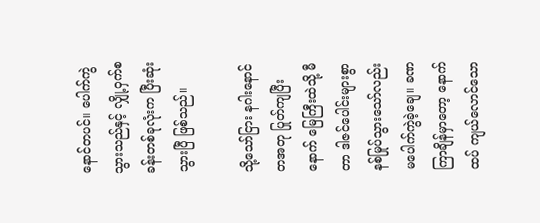နောင်တပင်။ ပေါက်ကွဲသွားသည်နှင့် လျှို့ဝှက်စခန်းတစ်ခုလုံးက ပြီးဆုံးသွားပြီ ဖြစ်သည်။

သို့သော်ငြား နဂါးနောင်တအတု ပြုတ်ကျပြီးနောက် မြေကြီးထဲသို့ မီတာ ဒါဇင်ပေါင်းများစွာ နစ်မြုပ်သွားသော်လည်း မပေါက်ကွဲခဲ့ချေ။ ခဏကြာချိန်မှာတော့ နောက်ထပ် ကျယ်လောင်သော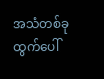အသံတစ်ခု ထွက်ပေါ်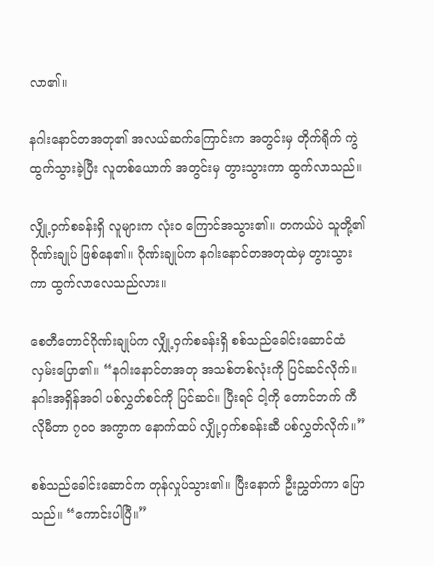လာ၏။

နဂါးနောင်တအတု၏ အလယ်ဆက်ကြောင်းက အတွင်းမှ တိုက်ရိုက် ကွဲထွက်သွားခဲ့ပြီး လူတစ်ယောက် အတွင်းမှ တွားသွားကာ ထွက်လာသည်။

လျှို့ဝှက်စခန်းရှိ လူများက လုံးဝ ကြောင်အသွား၏။ တကယ်ပဲ သူတို့၏ ဂိုဏ်းချုပ် ဖြစ်နေ၏။ ဂိုဏ်းချုပ်က နဂါးနောင်တအတုထဲမှ တွားသွားကာ ထွက်လာလေသည်လား။

စေတီတောင်ဂိုဏ်းချုပ်က လျှို့ဝှက်စခန်းရှိ စစ်သည်ခေါင်းဆောင်ထံ လှမ်းပြော၏။ “နဂါးနောင်တအတု အသစ်တစ်လုံးကို ပြင်ဆင်လိုက်။ နဂါးအရှိန်အဝါ ပစ်လွှတ်စင်ကို ပြင်ဆင်။ ပြီးရင် ငါ့ကို တောင်ဘက် ကီလိုမီတာ ၇၀၀ အကွာက နောက်ထပ် လျှို့ဝှက်စခန်းဆီ ပစ်လွှတ်လိုက်။”

စစ်သည်ခေါင်းဆောင်က တုန်လှုပ်သွား၏။ ပြီးနောက် ဦးညွှတ်ကာ ပြောသည်။ “ကောင်းပါပြီ။”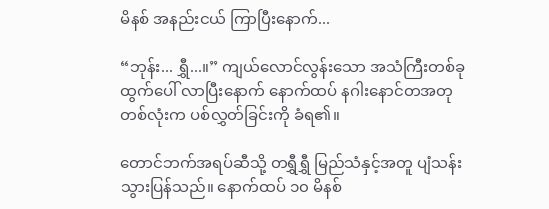မိနစ် အနည်းငယ် ကြာပြီးနောက်...

“ဘုန်း... ရွှီ...။” ကျယ်လောင်လွန်းသော အသံကြီးတစ်ခု ထွက်ပေါ် လာပြီးနောက် နောက်ထပ် နဂါးနောင်တအတု တစ်လုံးက ပစ်လွှတ်ခြင်းကို ခံရ၏။

တောင်ဘက်အရပ်ဆီသို့ တရွှီရွှီ မြည်သံနှင့်အတူ ပျံသန်းသွားပြန်သည်။ နောက်ထပ် ၁၀ မိနစ်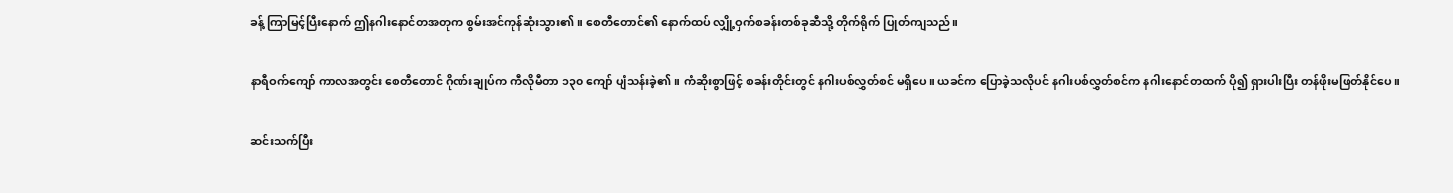ခန့် ကြာမြင့်ပြီးနောက် ဤနဂါးနောင်တအတုက စွမ်းအင်ကုန်ဆုံးသွား၏။ စေတီတောင်၏ နောက်ထပ် လျှို့ဝှက်စခန်းတစ်ခုဆီသို့ တိုက်ရိုက် ပြုတ်ကျသည်။

နာရီဝက်ကျော် ကာလအတွင်း စေတီတောင် ဂိုဏ်းချုပ်က ကီလိုမီတာ ၁၃၀ ကျော် ပျံသန်းခဲ့၏။ ကံဆိုးစွာဖြင့် စခန်းတိုင်းတွင် နဂါးပစ်လွှတ်စင် မရှိပေ။ ယခင်က ပြောခဲ့သလိုပင် နဂါးပစ်လွှတ်စင်က နဂါးနောင်တထက် ပို၍ ရှားပါးပြီး တန်ဖိုးမဖြတ်နိုင်ပေ။

ဆင်းသက်ပြီး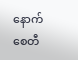နောက် စေတီ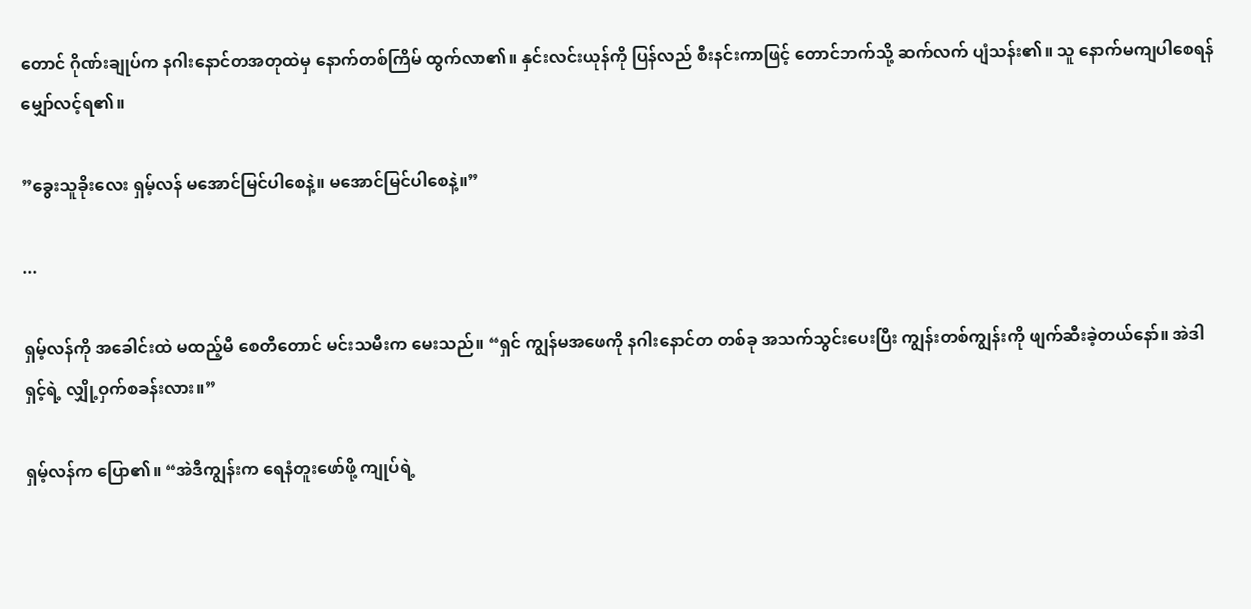တောင် ဂိုဏ်းချုပ်က နဂါးနောင်တအတုထဲမှ နောက်တစ်ကြိမ် ထွက်လာ၏။ နှင်းလင်းယုန်ကို ပြန်လည် စီးနင်းကာဖြင့် တောင်ဘက်သို့ ဆက်လက် ပျံသန်း၏။ သူ နောက်မကျပါစေရန် မျှော်လင့်ရ၏။

”ခွေးသူခိုးလေး ရှမ့်လန် မအောင်မြင်ပါစေနဲ့။ မအောင်မြင်ပါစေနဲ့။”

...

ရှမ့်လန်ကို အခေါင်းထဲ မထည့်မီ စေတီတောင် မင်းသမီးက မေးသည်။ “ရှင် ကျွန်မအဖေကို နဂါးနောင်တ တစ်ခု အသက်သွင်းပေးပြီး ကျွန်းတစ်ကျွန်းကို ဖျက်ဆီးခဲ့တယ်နော်။ အဲဒါ ရှင့်ရဲ့ လျှို့ဝှက်စခန်းလား။”

ရှမ့်လန်က ပြော၏။ “အဲဒီကျွန်းက ရေနံတူးဖော်ဖို့ ကျုပ်ရဲ့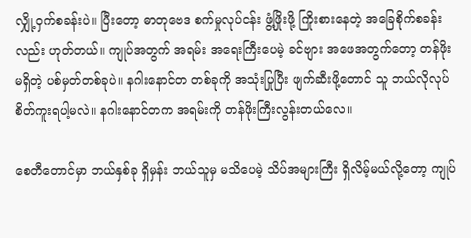လျှို့ဝှက်စခန်းပဲ။ ပြီးတော့ ဓာတုဗေဒ စက်မှုလုပ်ငန်း ဖွံ့ဖြိုးဖို့ ကြိုးစားနေတဲ့ အခြေစိုက်စခန်းလည်း ဟုတ်တယ်။ ကျုပ်အတွက် အရမ်း အရေးကြီးပေမဲ့ ခင်ဗျား အဖေအတွက်တော့ တန်ဖိုးမရှိတဲ့ ပစ်မှတ်တစ်ခုပဲ။ နဂါးနောင်တ တစ်ခုကို အသုံးပြုပြီး ဖျက်ဆီးဖို့တောင် သူ ဘယ်လိုလုပ် စိတ်ကူးရပါ့မလဲ။ နဂါးနောင်တက အရမ်းကို တန်ဖိုးကြီးလွန်းတယ်လေ။

စေတီတောင်မှာ ဘယ်နှစ်ခု ရှိမှန်း ဘယ်သူမှ မသိပေမဲ့ သိပ်အများကြီး ရှိလိမ့်မယ်လို့တော့ ကျုပ်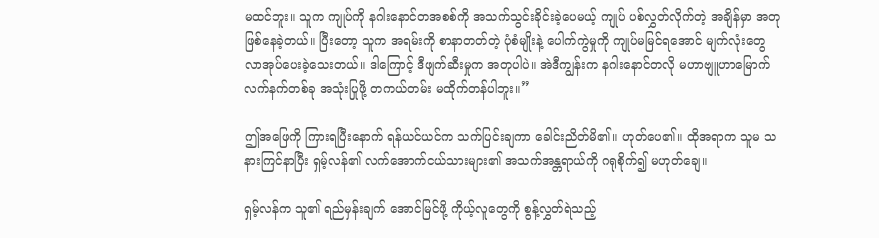မထင်ဘူး။ သူက ကျုပ်ကို နဂါးနောင်တအစစ်ကို အသက်သွင်းခိုင်းခဲ့ပေမယ့် ကျုပ် ပစ်လွှတ်လိုက်တဲ့ အချိန်မှာ အတု ဖြစ်နေခဲ့တယ်။ ပြီးတော့ သူက အရမ်းကို စာနာတတ်တဲ့ ပုံစံမျိုးနဲ့ ပေါက်ကွဲမှုကို ကျုပ်မမြင်ရအောင် မျက်လုံးတွေ လာအုပ်ပေးခဲ့သေးတယ်။ ဒါကြောင့် ဒီဖျက်ဆီးမှုက အတုပါပဲ။ အဲဒီကျွန်းက နဂါးနောင်တလို မဟာဗျူဟာမြောက် လက်နက်တစ်ခု အသုံးပြုဖို့ တကယ်တမ်း မထိုက်တန်ပါဘူး။”

ဤအဖြေကို ကြားရပြီးနောက် ရန်ယင်ယင်က သက်ပြင်းချကာ ခေါင်းညိတ်မိ၏။ ဟုတ်ပေ၏။ ထိုအရာက သူမ သနားကြင်နာပြီး ရှမ့်လန်၏ လက်အောက်ငယ်သားများ၏ အသက်အန္တရာယ်ကို ဂရုစိုက်၍ မဟုတ်ချေ။

ရှမ့်လန်က သူ၏ ရည်မှန်းချက် အောင်မြင်ဖို့ ကိုယ့်လူတွေကို စွန့်လွှတ်ရဲသည့်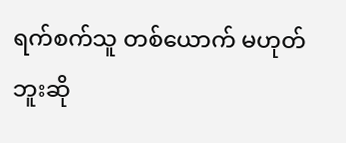ရက်စက်သူ တစ်ယောက် မဟုတ်ဘူးဆို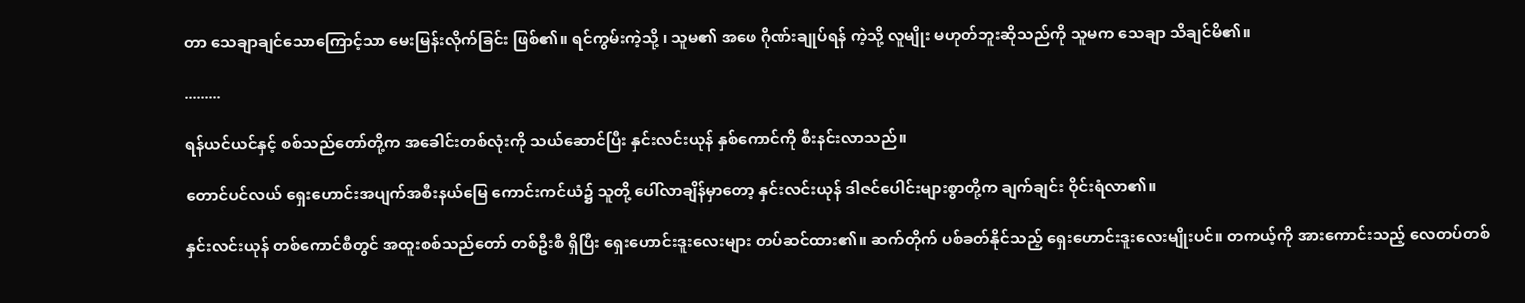တာ သေချာချင်သောကြောင့်သာ မေးမြန်းလိုက်ခြင်း ဖြစ်၏။ ရင်ကွမ်းကဲ့သို့ ၊ သူမ၏ အဖေ ဂိုဏ်းချုပ်ရန် ကဲ့သို့ လူမျိုး မဟုတ်ဘူးဆိုသည်ကို သူမက သေချာ သိချင်မိ၏။

.........

ရန်ယင်ယင်နှင့် စစ်သည်တော်တို့က အခေါင်းတစ်လုံးကို သယ်ဆောင်ပြီး နှင်းလင်းယုန် နှစ်ကောင်ကို စီးနင်းလာသည်။

တောင်ပင်လယ် ရှေးဟောင်းအပျက်အစီးနယ်မြေ ကောင်းကင်ယံ၌ သူတို့ ပေါ်လာချိန်မှာတော့ နှင်းလင်းယုန် ဒါဇင်ပေါင်းများစွာတို့က ချက်ချင်း ဝိုင်းရံလာ၏။

နှင်းလင်းယုန် တစ်ကောင်စီတွင် အထူးစစ်သည်တော် တစ်ဦးစီ ရှိပြီး ရှေးဟောင်းဒူးလေးများ တပ်ဆင်ထား၏။ ဆက်တိုက် ပစ်ခတ်နိုင်သည့် ရှေးဟောင်းဒူးလေးမျိုးပင်။ တကယ့်ကို အားကောင်းသည့် လေတပ်တစ်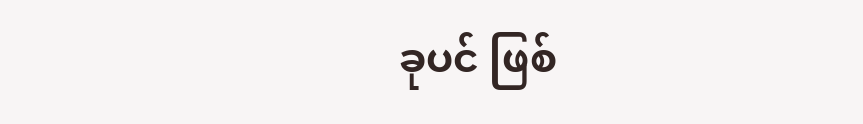ခုပင် ဖြစ်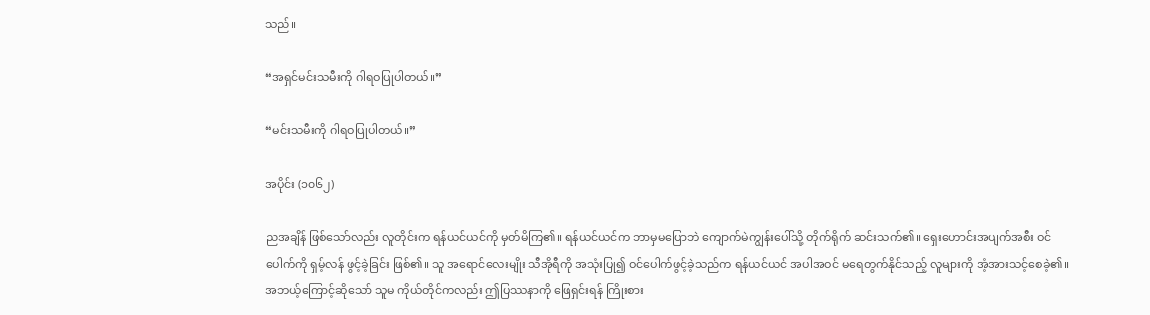သည်။

“အရှင်မင်းသမီးကို ဂါရဝပြုပါတယ်။”

“မင်းသမီးကို ဂါရဝပြုပါတယ်။”

အပိုင်း (၁၀၆၂)

ညအချိန် ဖြစ်သော်လည်း လူတိုင်းက ရန်ယင်ယင်ကို မှတ်မိကြ၏။ ရန်ယင်ယင်က ဘာမှမပြောဘဲ ကျောက်မဲကျွန်းပေါ်သို့ တိုက်ရိုက် ဆင်းသက်၏။ ရှေးဟောင်းအပျက်အစီး ဝင်ပေါက်ကို ရှမ့်လန် ဖွင့်ခဲ့ခြင်း ဖြစ်၏။ သူ အရောင်လေးမျိုး သီအိုရီကို အသုံးပြု၍ ဝင်ပေါက်ဖွင့်ခဲ့သည်က ရန်ယင်ယင် အပါအဝင် မရေတွက်နိုင်သည့် လူများကို အံ့အားသင့်စေခဲ့၏။ အဘယ့်ကြောင့်ဆိုသော် သူမ ကိုယ်တိုင်ကလည်း ဤပြဿနာကို ဖြေရှင်းရန် ကြိုးစား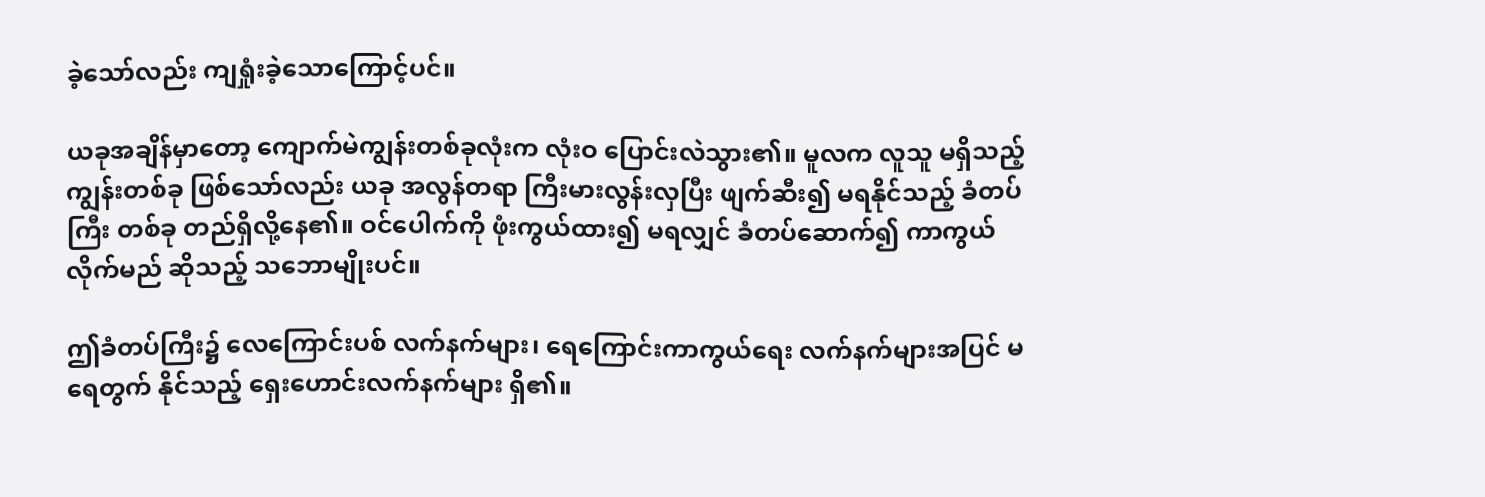ခဲ့သော်လည်း ကျရှုံးခဲ့သောကြောင့်ပင်။

ယခုအချိန်မှာတော့ ကျောက်မဲကျွန်းတစ်ခုလုံးက လုံးဝ ပြောင်းလဲသွား၏။ မူလက လူသူ မရှိသည့် ကျွန်းတစ်ခု ဖြစ်သော်လည်း ယခု အလွန်တရာ ကြီးမားလွန်းလှပြီး ဖျက်ဆီး၍ မရနိုင်သည့် ခံတပ်ကြီး တစ်ခု တည်ရှိလို့နေ၏။ ဝင်ပေါက်ကို ဖုံးကွယ်ထား၍ မရလျှင် ခံတပ်ဆောက်၍ ကာကွယ်လိုက်မည် ဆိုသည့် သဘောမျိုးပင်။

ဤခံတပ်ကြီး၌ လေကြောင်းပစ် လက်နက်များ၊ ရေကြောင်းကာကွယ်ရေး လက်နက်များအပြင် မရေတွက် နိုင်သည့် ရှေးဟောင်းလက်နက်များ ရှိ၏။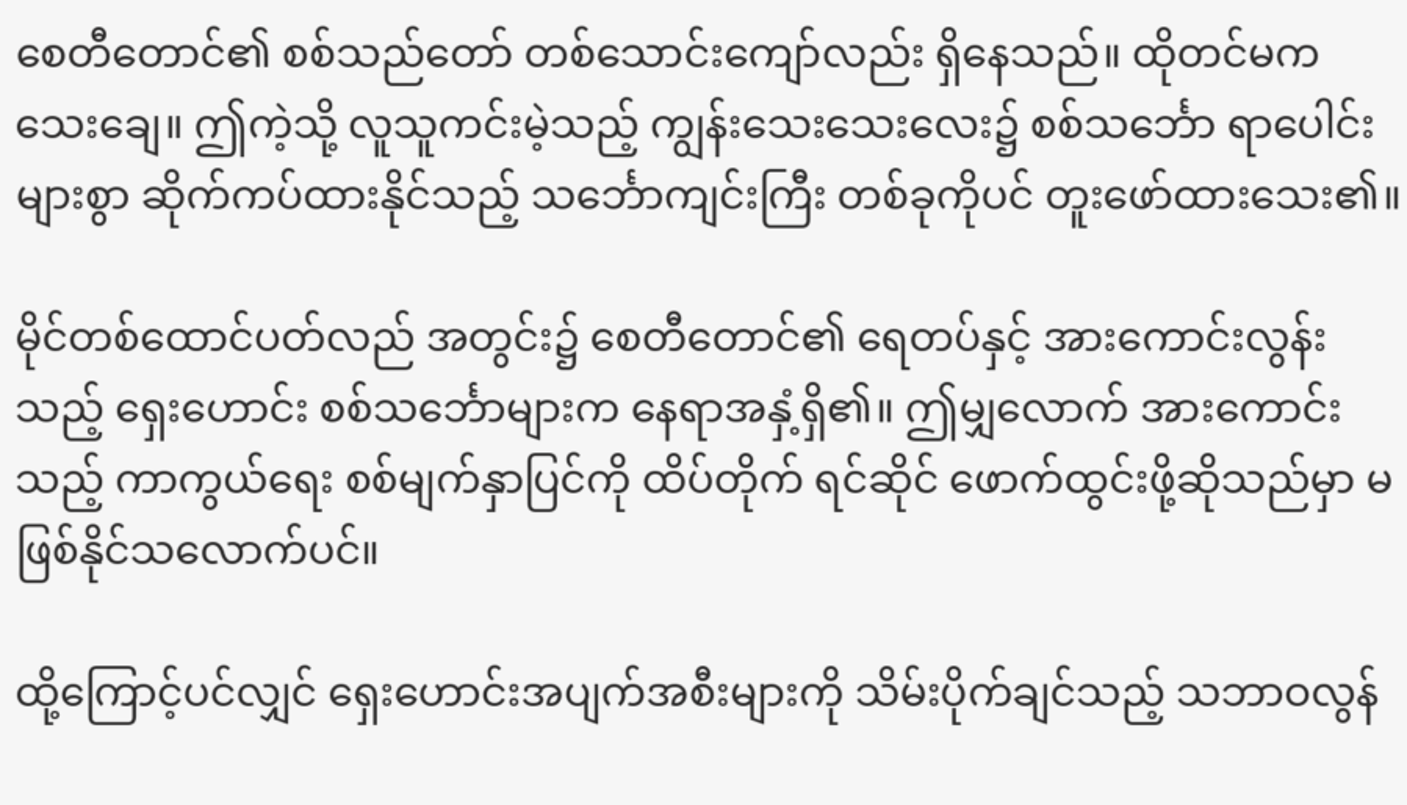စေတီတောင်၏ စစ်သည်တော် တစ်သောင်းကျော်လည်း ရှိနေသည်။ ထိုတင်မကသေးချေ။ ဤကဲ့သို့ လူသူကင်းမဲ့သည့် ကျွန်းသေးသေးလေး၌ စစ်သင်္ဘော ရာပေါင်းများစွာ ဆိုက်ကပ်ထားနိုင်သည့် သင်္ဘောကျင်းကြီး တစ်ခုကိုပင် တူးဖော်ထားသေး၏။

မိုင်တစ်ထောင်ပတ်လည် အတွင်း၌ စေတီတောင်၏ ရေတပ်နှင့် အားကောင်းလွန်းသည့် ရှေးဟောင်း စစ်သင်္ဘောများက နေရာအနှံ့ရှိ၏။ ဤမျှလောက် အားကောင်းသည့် ကာကွယ်ရေး စစ်မျက်နှာပြင်ကို ထိပ်တိုက် ရင်ဆိုင် ဖောက်ထွင်းဖို့ဆိုသည်မှာ မဖြစ်နိုင်သလောက်ပင်။

ထို့ကြောင့်ပင်လျှင် ရှေးဟောင်းအပျက်အစီးများကို သိမ်းပိုက်ချင်သည့် သဘာဝလွန်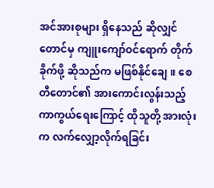အင်အားစုများ ရှိနေသည် ဆိုလျှင်တောင်မှ ကျူးကျော်ဝင်ရောက် တိုက်ခိုက်ဖို့ ဆိုသည်က မဖြစ်နိုင်ချေ။ စေတီတောင်၏ အားကောင်းလွန်းသည့် ကာကွယ်ရေးကြောင့် ထိုသူတို့ အားလုံးက လက်လျှော့လိုက်ရခြင်း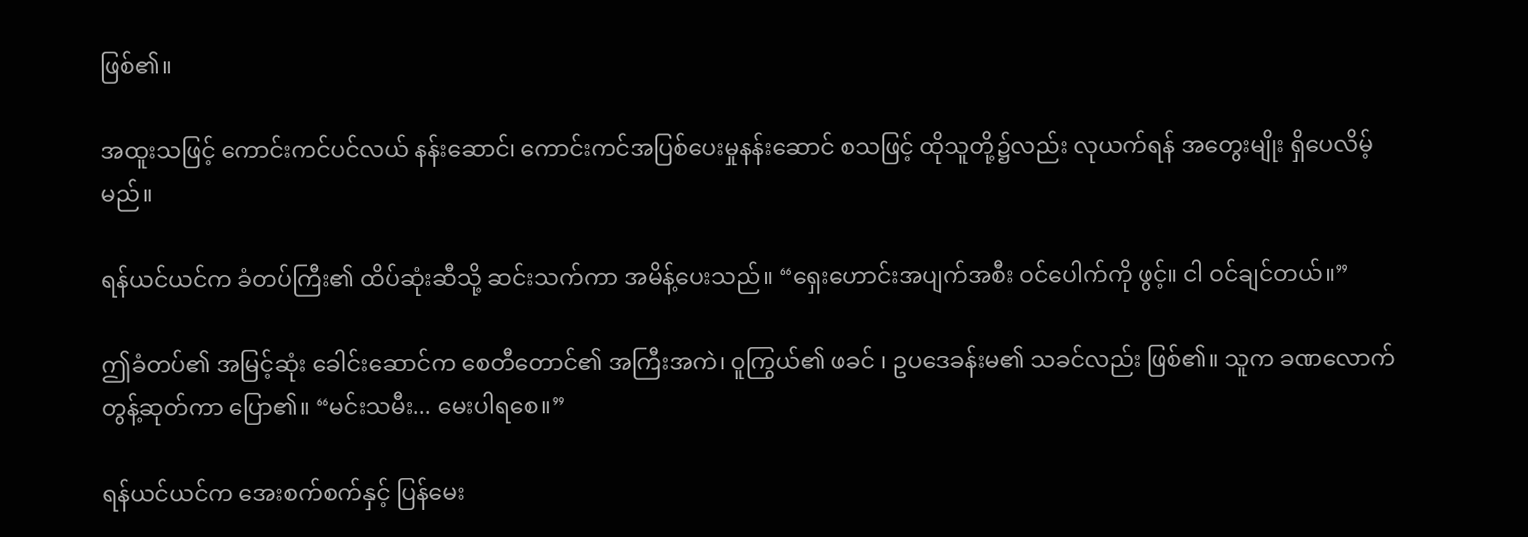ဖြစ်၏။

အထူးသဖြင့် ကောင်းကင်ပင်လယ် နန်းဆောင်၊ ကောင်းကင်အပြစ်ပေးမှုနန်းဆောင် စသဖြင့် ထိုသူတို့၌လည်း လုယက်ရန် အတွေးမျိုး ရှိပေလိမ့်မည်။

ရန်ယင်ယင်က ခံတပ်ကြီး၏ ထိပ်ဆုံးဆီသို့ ဆင်းသက်ကာ အမိန့်ပေးသည်။ “ရှေးဟောင်းအပျက်အစီး ဝင်ပေါက်ကို ဖွင့်။ ငါ ဝင်ချင်တယ်။”

ဤခံတပ်၏ အမြင့်ဆုံး ခေါင်းဆောင်က စေတီတောင်၏ အကြီးအကဲ၊ ဝူကြွယ်၏ ဖခင် ၊ ဥပဒေခန်းမ၏ သခင်လည်း ဖြစ်၏။ သူက ခဏလောက် တွန့်ဆုတ်ကာ ပြော၏။ “မင်းသမီး... မေးပါရစေ။”

ရန်ယင်ယင်က အေးစက်စက်နှင့် ပြန်မေး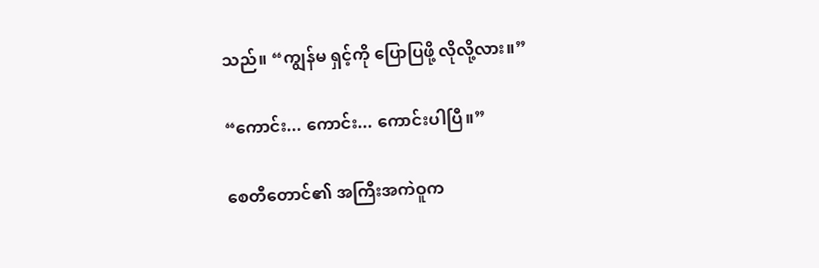သည်။ “ကျွန်မ ရှင့်ကို ပြောပြဖို့ လိုလို့လား။”

“ကောင်း... ကောင်း... ကောင်းပါပြီ။”

စေတီတောင်၏ အကြီးအကဲဝူက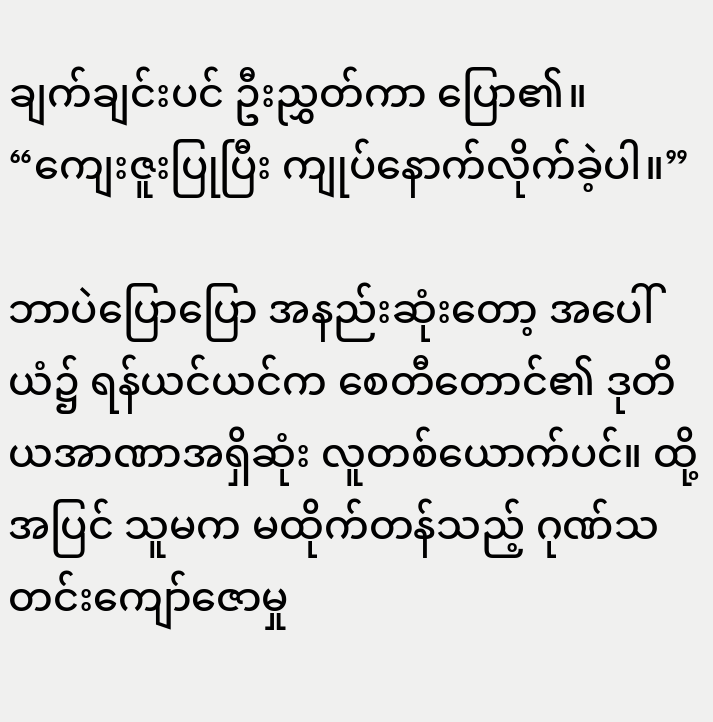ချက်ချင်းပင် ဦးညွှတ်ကာ ပြော၏။ “ကျေးဇူးပြုပြီး ကျုပ်နောက်လိုက်ခဲ့ပါ။”

ဘာပဲပြောပြော အနည်းဆုံးတော့ အပေါ်ယံ၌ ရန်ယင်ယင်က စေတီတောင်၏ ဒုတိယအာဏာအရှိဆုံး လူတစ်ယောက်ပင်။ ထို့အပြင် သူမက မထိုက်တန်သည့် ဂုဏ်သတင်းကျော်ဇောမှု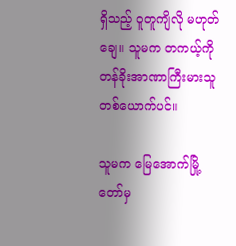ရှိသည့် ဝူတူကျိလို မဟုတ်ချေ။ သူမက တကယ့်ကို တန်ခိုးအာဏာကြီးမားသူ တစ်ယောက်ပင်။

သူမက မြေအောက်မြို့တော်မှ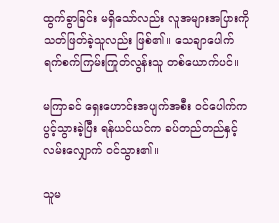ထွက်ခွာခြင်း မရှိသော်လည်း လူအများအပြားကို သတ်ဖြတ်ခဲ့သူလည်း ဖြစ်၏။ သေချာပေါက် ရက်စက်ကြမ်းကြုတ်လွန်းသူ တစ်ယောက်ပင်။

မကြာခင် ရှေးဟောင်းအပျက်အစီး ဝင်ပေါက်က ပွင့်သွားခဲ့ပြီး ရန်ယင်ယင်က ခပ်တည်တည်နှင့် လမ်းလျှောက် ဝင်သွား၏။

သူမ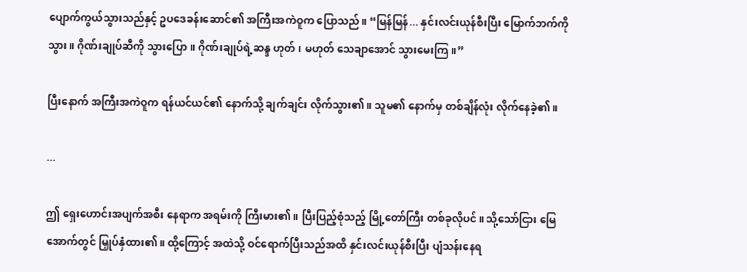ပျောက်ကွယ်သွားသည်နှင့် ဥပဒေခန်းဆောင်၏ အကြီးအကဲဝူက ပြောသည်။ “မြန်မြန်... နှင်းလင်းယုန်စီးပြီး မြောက်ဘက်ကိုသွား။ ဂိုဏ်းချုပ်ဆီကို သွားပြော။ ဂိုဏ်းချုပ်ရဲ့ဆန္ဒ ဟုတ်၊ မဟုတ် သေချာအောင် သွားမေးကြ။”

ပြီးနောက် အကြီးအကဲဝူက ရန်ယင်ယင်၏ နောက်သို့ ချက်ချင်း လိုက်သွား၏။ သူမ၏ နောက်မှ တစ်ချိန်လုံး လိုက်နေခဲ့၏။

...

ဤ ရှေးဟောင်းအပျက်အစီး နေရာက အရမ်းကို ကြီးမား၏။ ပြီးပြည့်စုံသည့် မြို့တော်ကြီး တစ်ခုလိုပင်။ သို့သော်ငြား မြေအောက်တွင် မြှုပ်နှံထား၏။ ထို့ကြောင့် အထဲသို့ ဝင်ရောက်ပြီးသည်အထိ နှင်းလင်းယုန်စီးပြီး ပျံသန်းနေရ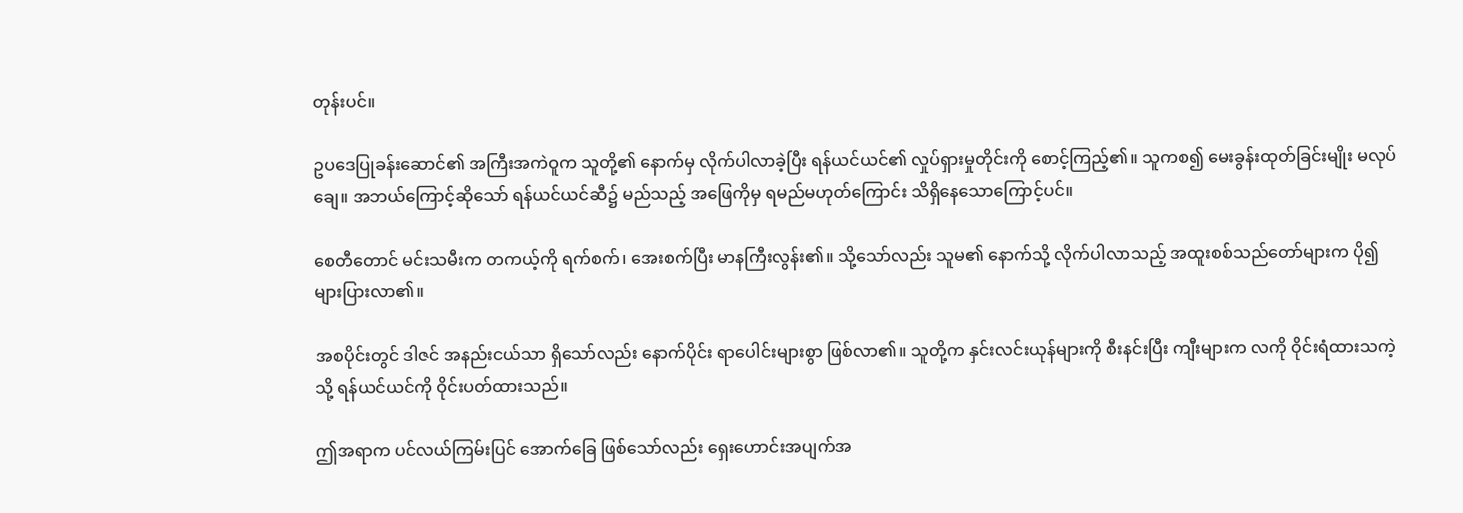တုန်းပင်။

ဥပဒေပြုခန်းဆောင်၏ အကြီးအကဲဝူက သူတို့၏ နောက်မှ လိုက်ပါလာခဲ့ပြီး ရန်ယင်ယင်၏ လှုပ်ရှားမှုတိုင်းကို စောင့်ကြည့်၏။ သူကစ၍ မေးခွန်းထုတ်ခြင်းမျိုး မလုပ်ချေ။ အဘယ်ကြောင့်ဆိုသော် ရန်ယင်ယင်ဆီ၌ မည်သည့် အဖြေကိုမှ ရမည်မဟုတ်ကြောင်း သိရှိနေသောကြောင့်ပင်။

စေတီတောင် မင်းသမီးက တကယ့်ကို ရက်စက်၊ အေးစက်ပြီး မာနကြီးလွန်း၏။ သို့သော်လည်း သူမ၏ နောက်သို့ လိုက်ပါလာသည့် အထူးစစ်သည်တော်များက ပို၍ များပြားလာ၏။

အစပိုင်းတွင် ဒါဇင် အနည်းငယ်သာ ရှိသော်လည်း နောက်ပိုင်း ရာပေါင်းများစွာ ဖြစ်လာ၏။ သူတို့က နှင်းလင်းယုန်များကို စီးနင်းပြီး ကျီးများက လကို ဝိုင်းရံထားသကဲ့သို့ ရန်ယင်ယင်ကို ဝိုင်းပတ်ထားသည်။

ဤအရာက ပင်လယ်ကြမ်းပြင် အောက်ခြေ ဖြစ်သော်လည်း ရှေးဟောင်းအပျက်အ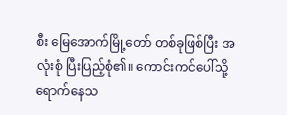စီး မြေအောက်မြို့တော် တစ်ခုဖြစ်ပြီး အလုံးစုံ ပြီးပြည့်စုံ၏။ ကောင်းကင်ပေါ်သို့ ရောက်နေသ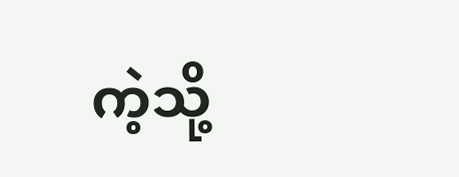ကဲ့သို့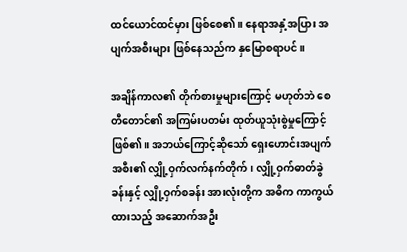ထင်ယောင်ထင်မှား ဖြစ်စေ၏။ နေရာအနှံ့အပြား အပျက်အစီးများ ဖြစ်နေသည်က နှမြောစရာပင်။

အချိန်ကာလ၏ တိုက်စားမှုများကြောင့် မဟုတ်ဘဲ စေတီတောင်၏ အကြမ်းပတမ်း ထုတ်ယူသုံးစွဲမှုကြောင့် ဖြစ်၏။ အဘယ်ကြောင့်ဆိုသော် ရှေးဟောင်းအပျက်အစီး၏ လျှို့ဝှက်လက်နက်တိုက်၊ လျှို့ဝှက်ဓာတ်ခွဲခန်းနှင့် လျှို့ဝှက်စခန်း အားလုံးတို့က အဓိက ကာကွယ်ထားသည့် အဆောက်အဦး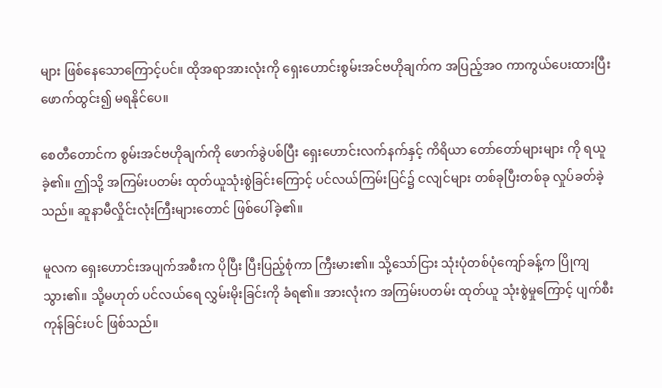များ ဖြစ်နေသောကြောင့်ပင်။ ထိုအရာအားလုံးကို ရှေးဟောင်းစွမ်းအင်ဗဟိုချက်က အပြည့်အဝ ကာကွယ်ပေးထားပြီး ဖောက်ထွင်း၍ မရနိုင်ပေ။

စေတီတောင်က စွမ်းအင်ဗဟိုချက်ကို ဖောက်ခွဲပစ်ပြီး ရှေးဟောင်းလက်နက်နှင့် ကိရိယာ တော်တော်များများ ကို ရယူခဲ့၏။ ဤသို့ အကြမ်းပတမ်း ထုတ်ယူသုံးစွဲခြင်းကြောင့် ပင်လယ်ကြမ်းပြင်၌ ငလျင်များ တစ်ခုပြီးတစ်ခု လှုပ်ခတ်ခဲ့သည်။ ဆူနာမီလှိုင်းလုံးကြီးများတောင် ဖြစ်ပေါ်ခဲ့၏။

မူလက ရှေးဟောင်းအပျက်အစီးက ပိုပြီး ပြီးပြည့်စုံကာ ကြီးမား၏။ သို့သော်ငြား သုံးပုံတစ်ပုံကျော်ခန့်က ပြိုကျသွား၏။ သို့မဟုတ် ပင်လယ်ရေ လွှမ်းမိုးခြင်းကို ခံရ၏။ အားလုံးက အကြမ်းပတမ်း ထုတ်ယူ သုံးစွဲမှုကြောင့် ပျက်စီးကုန်ခြင်းပင် ဖြစ်သည်။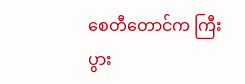စေတီတောင်က ကြီးပွား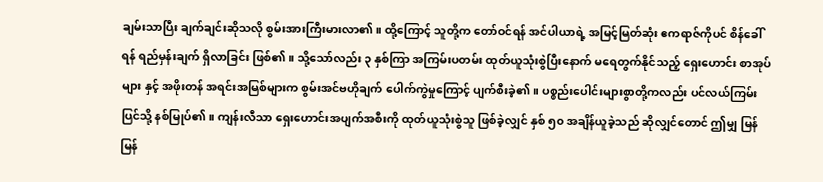ချမ်းသာပြီး ချက်ချင်းဆိုသလို စွမ်းအားကြီးမားလာ၏။ ထို့ကြောင့် သူတို့က တော်ဝင်ရန် အင်ပါယာရဲ့ အမြင့်မြတ်ဆုံး ဧကရာဇ်ကိုပင် စိန်ခေါ်ရန် ရည်မှန်းချက် ရှိလာခြင်း ဖြစ်၏။ သို့သော်လည်း ၃ နှစ်ကြာ အကြမ်းပတမ်း ထုတ်ယူသုံးစွဲပြီးနောက် မရေတွက်နိုင်သည့် ရှေးဟောင်း စာအုပ်များ နှင့် အဖိုးတန် အရင်းအမြစ်များက စွမ်းအင်ဗဟိုချက် ပေါက်ကွဲမှုကြောင့် ပျက်စီးခဲ့၏။ ပစ္စည်းပေါင်းများစွာတို့ကလည်း ပင်လယ်ကြမ်းပြင်သို့ နစ်မြုပ်၏။ ကျန်းလီသာ ရှေးဟောင်းအပျက်အစီးကို ထုတ်ယူသုံးစွဲသူ ဖြစ်ခဲ့လျှင် နှစ် ၅၀ အချိန်ယူခဲ့သည် ဆိုလျှင်တောင် ဤမျှ မြန်မြန်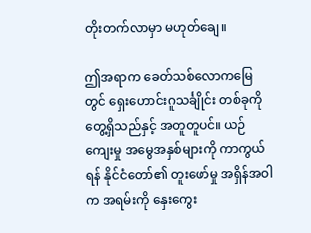တိုးတက်လာမှာ မဟုတ်ချေ။

ဤအရာက ခေတ်သစ်လောကမြေတွင် ရှေးဟောင်းဂူသင်္ချိုင်း တစ်ခုကို တွေ့ရှိသည်နှင့် အတူတူပင်။ ယဉ်ကျေးမှု အမွေအနှစ်များကို ကာကွယ်ရန် နိုင်ငံတော်၏ တူးဖော်မှု အရှိန်အဝါက အရမ်းကို နှေးကွေး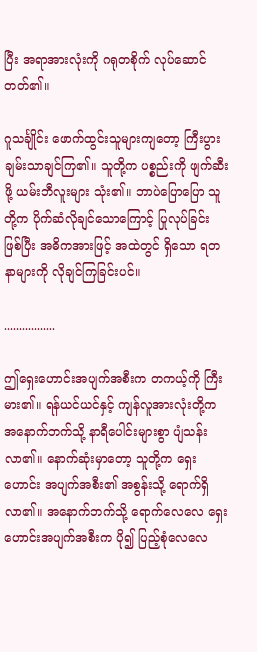ပြီး အရာအားလုံးကို ဂရုတစိုက် လုပ်ဆောင်တတ်၏။

ဂူသင်္ချိုင်း ဖောက်ထွင်းသူများကျတော့ ကြီးပွား ချမ်းသာချင်ကြ၏။ သူတို့က ပစ္စည်းကို ဖျက်ဆီးဖို့ ယမ်းဘီလူးများ သုံး၏။ ဘာပဲပြောပြော သူတို့က ပိုက်ဆံလိုချင်သောကြောင့် ပြုလုပ်ခြင်း ဖြစ်ပြီး အဓိကအားဖြင့် အထဲတွင် ရှိသော ရတနာများကို လိုချင်ကြခြင်းပင်။

.................

ဤရှေးဟောင်းအပျက်အစီးက တကယ့်ကို ကြီးမား၏။ ရန်ယင်ယင်နှင့် ကျန်လူအားလုံးတို့က အနောက်ဘက်သို့ နာရီပေါင်းများစွာ ပျံသန်းလာ၏။ နောက်ဆုံးမှာတော့ သူတို့က ရှေးဟောင်း အပျက်အစီး၏ အစွန်းသို့ ရောက်ရှိလာ၏။ အနောက်ဘက်သို့ ရောက်လေလေ ရှေးဟောင်းအပျက်အစီးက ပို၍ ပြည့်စုံလေလေ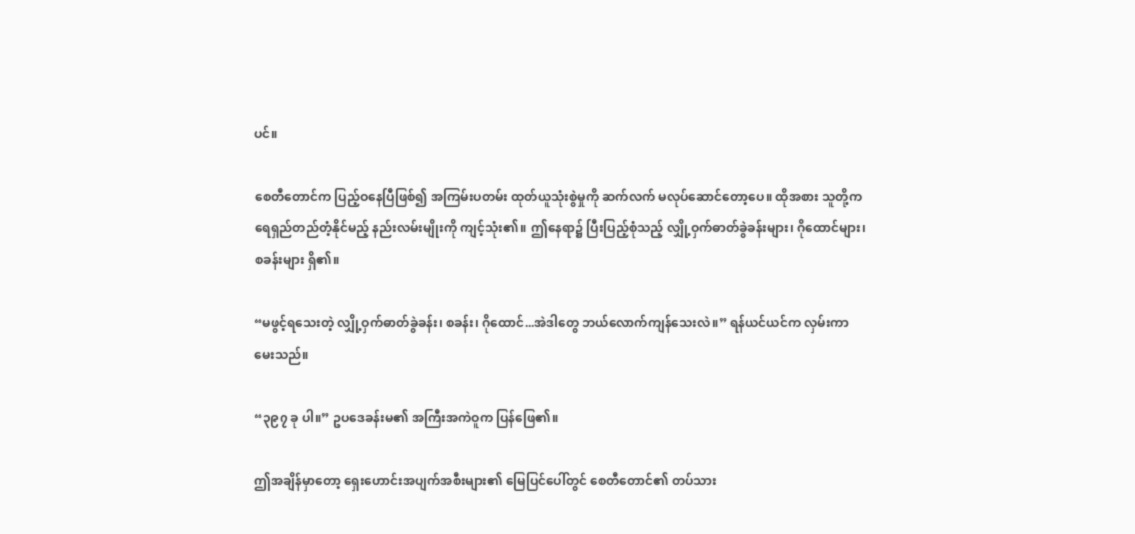ပင်။

စေတီတောင်က ပြည့်ဝနေပြီဖြစ်၍ အကြမ်းပတမ်း ထုတ်ယူသုံးစွဲမှုကို ဆက်လက် မလုပ်ဆောင်တော့ပေ။ ထိုအစား သူတို့က ရေရှည်တည်တံ့နိုင်မည့် နည်းလမ်းမျိုးကို ကျင့်သုံး၏။ ဤနေရာ၌ ပြီးပြည့်စုံသည့် လျှို့ဝှက်ဓာတ်ခွဲခန်းများ၊ ဂိုထောင်များ၊ စခန်းများ ရှိ၏။

“မဖွင့်ရသေးတဲ့ လျှို့ဝှက်ဓာတ်ခွဲခန်း၊ စခန်း၊ ဂိုထောင်...အဲဒါတွေ ဘယ်လောက်ကျန်သေးလဲ။” ရန်ယင်ယင်က လှမ်းကာ မေးသည်။

“၃၉၇ ခု ပါ။” ဥပဒေခန်းမ၏ အကြီးအကဲဝူက ပြန်ဖြေ၏။

ဤအချိန်မှာတော့ ရှေးဟောင်းအပျက်အစီးများ၏ မြေပြင်ပေါ်တွင် စေတီတောင်၏ တပ်သား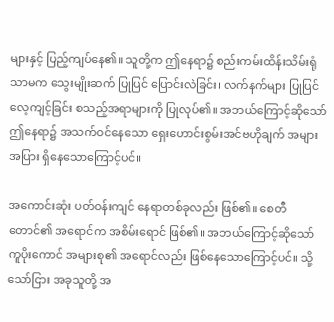များနှင့် ပြည့်ကျပ်နေ၏။ သူတို့က ဤနေရာ၌ စည်းကမ်းထိန်းသိမ်းရုံသာမက သွေးမျိုးဆက် ပြုပြင် ပြောင်းလဲခြင်း၊ လက်နက်များ ပြုပြင်လေ့ကျင့်ခြင်း စသည့်အရာများကို ပြုလုပ်၏။ အဘယ်ကြောင့်ဆိုသော် ဤနေရာ၌ အသက်ဝင်နေသော ရှေးဟောင်းစွမ်းအင်ဗဟိုချက် အများအပြား ရှိနေသောကြောင့်ပင်။

အကောင်းဆုံး ပတ်ဝန်းကျင် နေရာတစ်ခုလည်း ဖြစ်၏။ စေတီတောင်၏ အရောင်က အစိမ်းရောင် ဖြစ်၏။ အဘယ်ကြောင့်ဆိုသော် ကူပိုးကောင် အများစု၏ အရောင်လည်း ဖြစ်နေသောကြောင့်ပင်။ သို့သော်ငြား အခုသူတို့ အ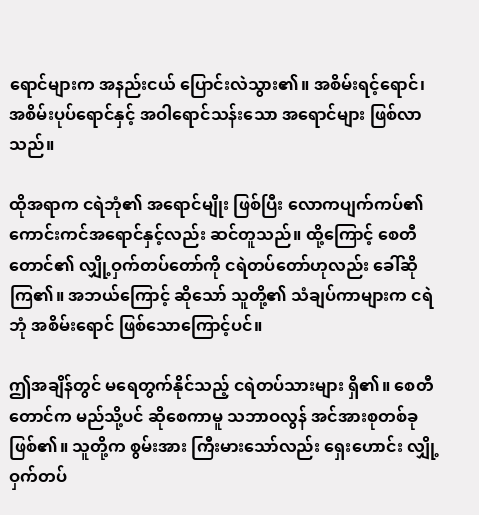ရောင်များက အနည်းငယ် ပြောင်းလဲသွား၏။ အစိမ်းရင့်ရောင်၊ အစိမ်းပုပ်ရောင်နှင့် အဝါရောင်သန်းသော အရောင်များ ဖြစ်လာသည်။

ထိုအရာက ငရဲဘုံ၏ အရောင်မျိုး ဖြစ်ပြီး လောကပျက်ကပ်၏ ကောင်းကင်အရောင်နှင့်လည်း ဆင်တူသည်။ ထို့ကြောင့် စေတီတောင်၏ လျှို့ဝှက်တပ်တော်ကို ငရဲတပ်တော်ဟုလည်း ခေါ်ဆိုကြ၏။ အဘယ်ကြောင့် ဆိုသော် သူတို့၏ သံချပ်ကာများက ငရဲဘုံ အစိမ်းရောင် ဖြစ်သောကြောင့်ပင်။

ဤအချိန်တွင် မရေတွက်နိုင်သည့် ငရဲတပ်သားများ ရှိ၏။ စေတီတောင်က မည်သို့ပင် ဆိုစေကာမူ သဘာဝလွန် အင်အားစုတစ်ခု ဖြစ်၏။ သူတို့က စွမ်းအား ကြီးမားသော်လည်း ရှေးဟောင်း လျှို့ဝှက်တပ်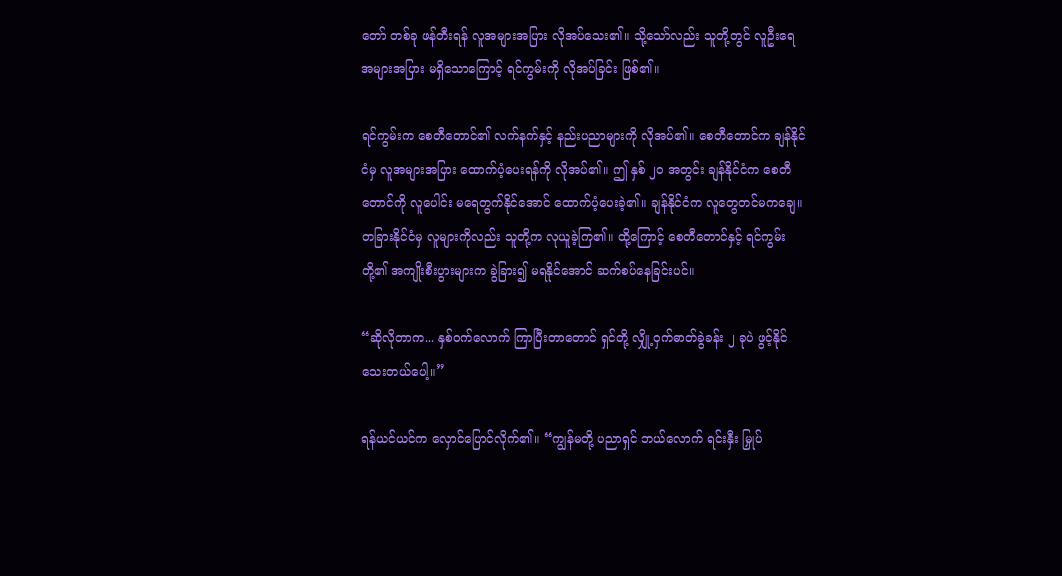တော် တစ်ခု ဖန်တီးရန် လူအများအပြား လိုအပ်သေး၏။ သို့သော်လည်း သူတို့တွင် လူဦးရေ အများအပြား မရှိသောကြောင့် ရင်ကွမ်းကို လိုအပ်ခြင်း ဖြစ်၏။

ရင်ကွမ်းက စေတီတောင်၏ လက်နက်နှင့် နည်းပညာများကို လိုအပ်၏။ စေတီတောင်က ချန်နိုင်ငံမှ လူအများအပြား ထောက်ပံ့ပေးရန်ကို လိုအပ်၏။ ဤ နှစ် ၂၀ အတွင်း ချန်နိုင်ငံက စေတီတောင်ကို လူပေါင်း မရေတွက်နိုင်အောင် ထောက်ပံ့ပေးခဲ့၏။ ချန်နိုင်ငံက လူတွေတင်မကချေ။ တခြားနိုင်ငံမှ လူများကိုလည်း သူတို့က လုယူခဲ့ကြ၏။ ထို့ကြောင့် စေတီတောင်နှင့် ရင်ကွမ်းတို့၏ အကျိုးစီးပွားများက ခွဲခြား၍ မရနိုင်အောင် ဆက်စပ်နေခြင်းပင်။

“ဆိုလိုတာက... နှစ်ဝက်လောက် ကြာပြီးတာတောင် ရှင်တို့ လျှို့ဝှက်ဓာတ်ခွဲခန်း ၂ ခုပဲ ဖွင့်နိုင်သေးတယ်ပေါ့။”

ရန်ယင်ယင်က လှောင်ပြောင်လိုက်၏။ “ကျွန်မတို့ ပညာရှင် ဘယ်လောက် ရင်းနှီး မြှုပ်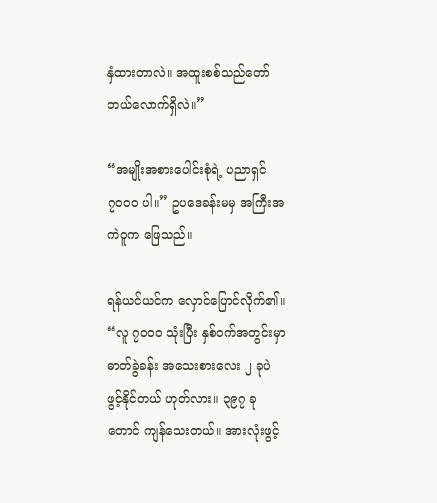နှံထားတာလဲ။ အထူးစစ်သည်တော် ဘယ်လောက်ရှိလဲ။”

“အမျိုးအစားပေါင်းစုံရဲ့ ပညာရှင် ၇၀၀၀ ပါ။” ဥပဒေခန်းမမှ အကြီးအကဲဝူက ဖြေသည်။

ရန်ယင်ယင်က လှောင်ပြောင်လိုက်၏။ “လူ ၇၀၀၀ သုံးပြီး နှစ်ဝက်အတွင်းမှာ ဓာတ်ခွဲခန်း အသေးစားလေး ၂ ခုပဲ ဖွင့်နိုင်တယ် ဟုတ်လား။ ၃၉၇ ခု တောင် ကျန်သေးတယ်။ အားလုံးဖွင့်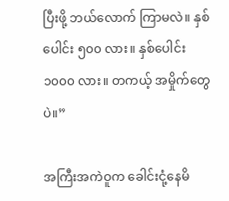ပြီးဖို့ ဘယ်လောက် ကြာမလဲ။ နှစ်ပေါင်း ၅၀၀ လား။ နှစ်ပေါင်း ၁၀၀၀ လား။ တကယ့် အမှိုက်တွေပဲ။”

အကြီးအကဲဝူက ခေါင်းငုံ့နေမိ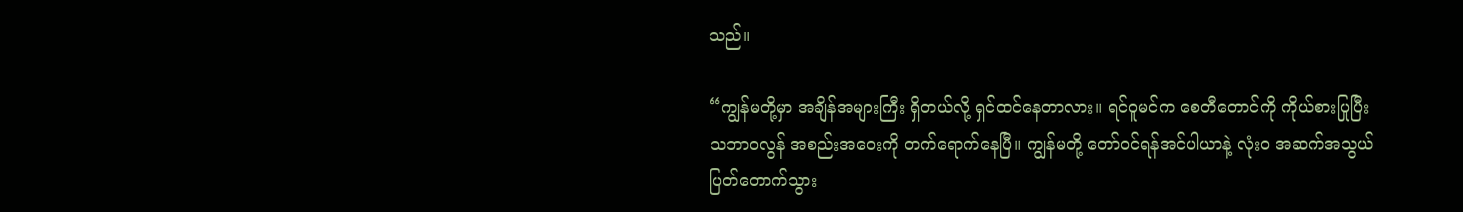သည်။

“ကျွန်မတို့မှာ အချိန်အများကြီး ရှိတယ်လို့ ရှင်ထင်နေတာလား။ ရင်ဝူမင်က စေတီတောင်ကို ကိုယ်စားပြုပြီး သဘာဝလွန် အစည်းအဝေးကို တက်ရောက်နေပြီ။ ကျွန်မတို့ တော်ဝင်ရန်အင်ပါယာနဲ့ လုံးဝ အဆက်အသွယ် ပြတ်တောက်သွား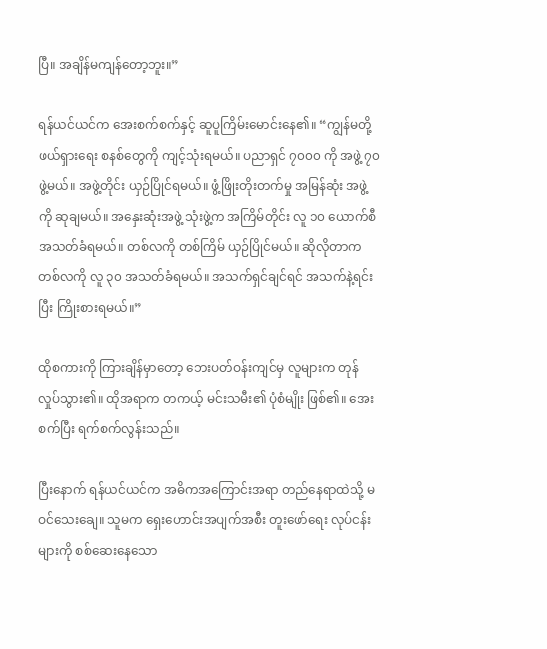ပြီ။ အချိန်မကျန်တော့ဘူး။”

ရန်ယင်ယင်က အေးစက်စက်နှင့် ဆူပူကြိမ်းမောင်းနေ၏။ “ကျွန်မတို့ ဖယ်ရှားရေး စနစ်တွေကို ကျင့်သုံးရမယ်။ ပညာရှင် ၇၀၀၀ ကို အဖွဲ့ ၇၀ ဖွဲ့မယ်။ အဖွဲ့တိုင်း ယှဉ်ပြိုင်ရမယ်။ ဖွံ့ဖြိုးတိုးတက်မှု အမြန်ဆုံး အဖွဲ့ကို ဆုချမယ်။ အနှေးဆုံးအဖွဲ့ သုံးဖွဲ့က အကြိမ်တိုင်း လူ ၁၀ ယောက်စီ အသတ်ခံရမယ်။ တစ်လကို တစ်ကြိမ် ယှဉ်ပြိုင်မယ်။ ဆိုလိုတာက တစ်လကို လူ ၃၀ အသတ်ခံရမယ်။ အသက်ရှင်ချင်ရင် အသက်နဲ့ရင်းပြီး ကြိုးစားရမယ်။”

ထိုစကားကို ကြားချိန်မှာတော့ ဘေးပတ်ဝန်းကျင်မှ လူများက တုန်လှုပ်သွား၏။ ထိုအရာက တကယ့် မင်းသမီး၏ ပုံစံမျိုး ဖြစ်၏။ အေးစက်ပြီး ရက်စက်လွန်းသည်။

ပြီးနောက် ရန်ယင်ယင်က အဓိကအကြောင်းအရာ တည်နေရာထဲသို့ မဝင်သေးချေ။ သူမက ရှေးဟောင်းအပျက်အစီး တူးဖော်ရေး လုပ်ငန်းများကို စစ်ဆေးနေသော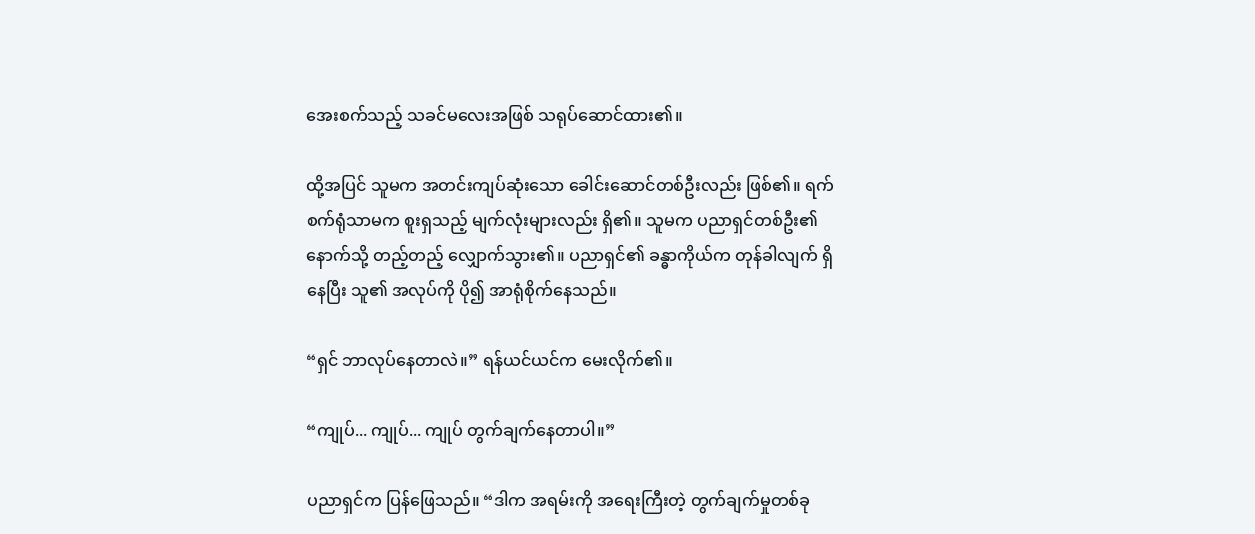အေးစက်သည့် သခင်မလေးအဖြစ် သရုပ်ဆောင်ထား၏။

ထို့အပြင် သူမက အတင်းကျပ်ဆုံးသော ခေါင်းဆောင်တစ်ဦးလည်း ဖြစ်၏။ ရက်စက်ရုံသာမက စူးရှသည့် မျက်လုံးများလည်း ရှိ၏။ သူမက ပညာရှင်တစ်ဦး၏ နောက်သို့ တည့်တည့် လျှောက်သွား၏။ ပညာရှင်၏ ခန္ဓာကိုယ်က တုန်ခါလျက် ရှိနေပြီး သူ၏ အလုပ်ကို ပို၍ အာရုံစိုက်နေသည်။

“ရှင် ဘာလုပ်နေတာလဲ။” ရန်ယင်ယင်က မေးလိုက်၏။

“ကျုပ်... ကျုပ်... ကျုပ် တွက်ချက်နေတာပါ။”

ပညာရှင်က ပြန်ဖြေသည်။ “ဒါက အရမ်းကို အရေးကြီးတဲ့ တွက်ချက်မှုတစ်ခု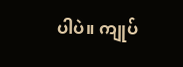ပါပဲ။ ကျုပ်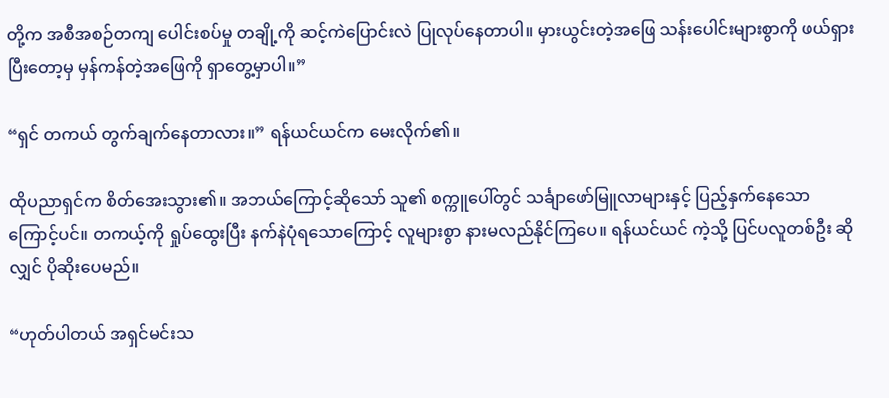တို့က အစီအစဉ်တကျ ပေါင်းစပ်မှု တချို့ကို ဆင့်ကဲပြောင်းလဲ ပြုလုပ်နေတာပါ။ မှားယွင်းတဲ့အဖြေ သန်းပေါင်းများစွာကို ဖယ်ရှားပြီးတော့မှ မှန်ကန်တဲ့အဖြေကို ရှာတွေ့မှာပါ။”

“ရှင် တကယ် တွက်ချက်နေတာလား။” ရန်ယင်ယင်က မေးလိုက်၏။

ထိုပညာရှင်က စိတ်အေးသွား၏။ အဘယ်ကြောင့်ဆိုသော် သူ၏ စက္ကူပေါ်တွင် သင်္ချာဖော်မြူလာများနှင့် ပြည့်နှက်နေသောကြောင့်ပင်။ တကယ့်ကို ရှုပ်ထွေးပြီး နက်နဲပုံရသောကြောင့် လူများစွာ နားမလည်နိုင်ကြပေ။ ရန်ယင်ယင် ကဲ့သို့ ပြင်ပလူတစ်ဦး ဆိုလျှင် ပိုဆိုးပေမည်။

“ဟုတ်ပါတယ် အရှင်မင်းသ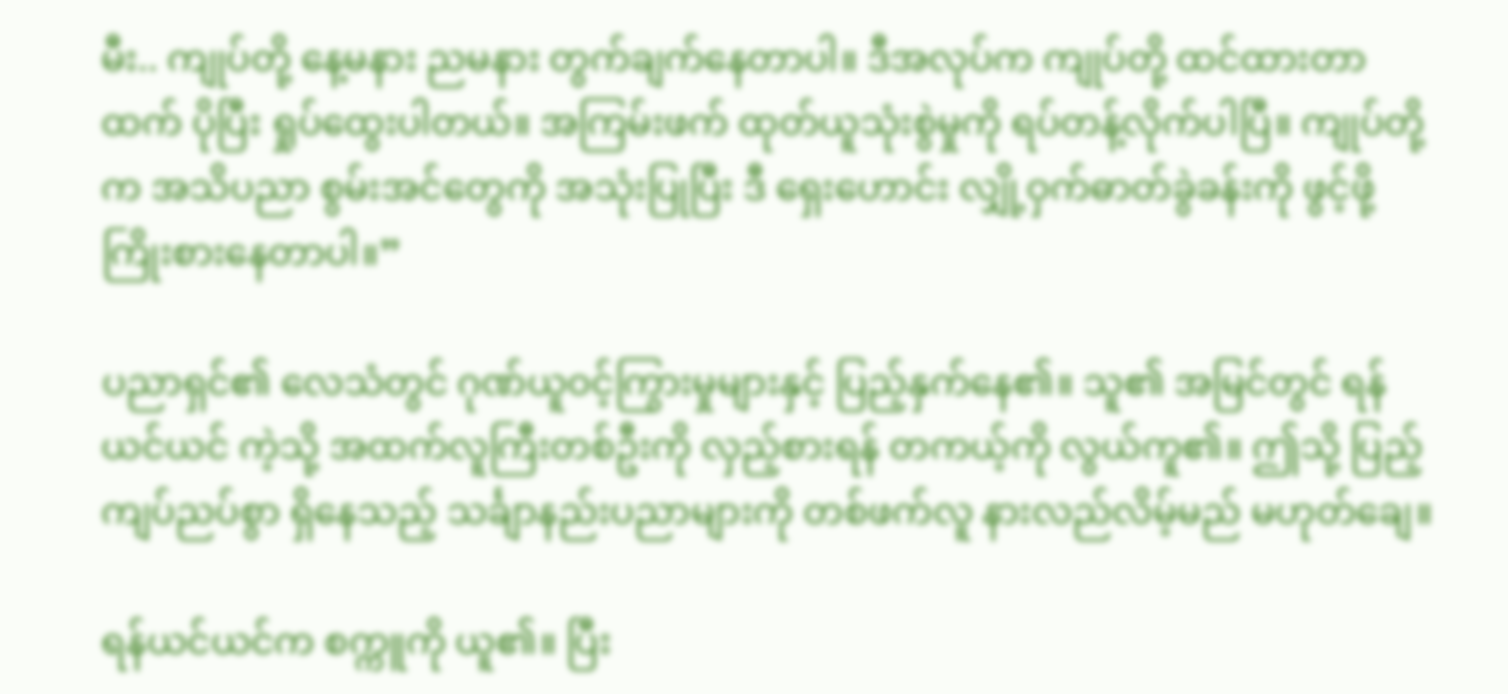မီး.. ကျုပ်တို့ နေ့မနား ညမနား တွက်ချက်နေတာပါ။ ဒီအလုပ်က ကျုပ်တို့ ထင်ထားတာထက် ပိုပြီး ရှုပ်ထွေးပါတယ်။ အကြမ်းဖက် ထုတ်ယူသုံးစွဲမှုကို ရပ်တန့်လိုက်ပါပြီ။ ကျုပ်တို့က အသိပညာ စွမ်းအင်တွေကို အသုံးပြုပြီး ဒီ ရှေးဟောင်း လျှို့ဝှက်ဓာတ်ခွဲခန်းကို ဖွင့်ဖို့ ကြိုးစားနေတာပါ။”

ပညာရှင်၏ လေသံတွင် ဂုဏ်ယူဝင့်ကြွားမှုများနှင့် ပြည့်နှက်နေ၏။ သူ၏ အမြင်တွင် ရန်ယင်ယင် ကဲ့သို့ အထက်လူကြီးတစ်ဦးကို လှည့်စားရန် တကယ့်ကို လွယ်ကူ၏။ ဤသို့ ပြည့်ကျပ်ညပ်စွာ ရှိနေသည့် သင်္ချာနည်းပညာများကို တစ်ဖက်လူ နားလည်လိမ့်မည် မဟုတ်ချေ။

ရန်ယင်ယင်က စက္ကူကို ယူ၏။ ပြီး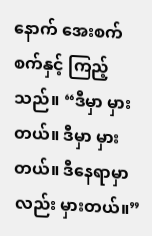နောက် အေးစက်စက်နှင့် ကြည့်သည်။ “ဒီမှာ မှားတယ်။ ဒီမှာ မှားတယ်။ ဒီနေရာမှာလည်း မှားတယ်။”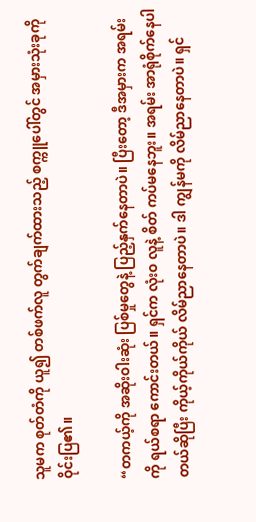သူမက စုတ်တံကို ယူ၍ တစ်ဖက်လူ တွက်ချက်ထားသည့် စက္ကူပေါ်တွင် အမှားသုံးခုကို ဝိုင်းပြ၏။

“တကယ့်ကို အဆိုးဝါးဆုံး ပြစ်မှုတွေနဲ့ ပြည့်နှက်နေတာပဲ။ ပြီးတော့ ဒီအမှားက အရမ်းကို ရယ်စရာ ကောင်းတယ်။ ရှင်က လုံးဝ လူနဲ့ စိတ် ကပ်မနေဘူး။ အရမ်း အာရုံစိုက်နေပါတယ်ဆိုပြီး ကိုယ့်ကိုယ်ကိုယ် လိမ်ညာနေတာပဲ။ ဒါ ကျွန်မကို လိမ်ညာနေတာပဲ။ ရှင်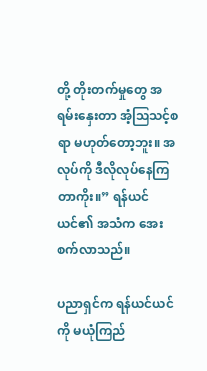တို့ တိုးတက်မှုတွေ အရမ်းနှေးတာ အံ့ဩသင့်စရာ မဟုတ်တော့ဘူး။ အလုပ်ကို ဒီလိုလုပ်နေကြတာကိုး။” ရန်ယင်ယင်၏ အသံက အေးစက်လာသည်။

ပညာရှင်က ရန်ယင်ယင်ကို မယုံကြည်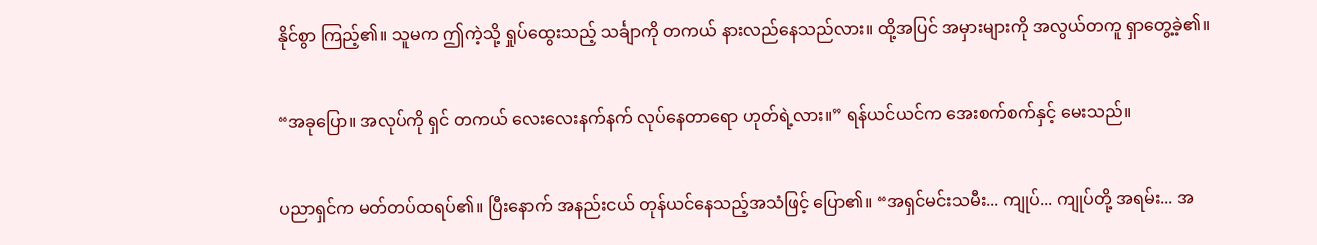နိုင်စွာ ကြည့်၏။ သူမက ဤကဲ့သို့ ရှုပ်ထွေးသည့် သင်္ချာကို တကယ် နားလည်နေသည်လား။ ထို့အပြင် အမှားများကို အလွယ်တကူ ရှာတွေ့ခဲ့၏။

“အခုပြော။ အလုပ်ကို ရှင် တကယ် လေးလေးနက်နက် လုပ်နေတာရော ဟုတ်ရဲ့လား။” ရန်ယင်ယင်က အေးစက်စက်နှင့် မေးသည်။

ပညာရှင်က မတ်တပ်ထရပ်၏။ ပြီးနောက် အနည်းငယ် တုန်ယင်နေသည့်အသံဖြင့် ပြော၏။ “အရှင်မင်းသမီး... ကျုပ်... ကျုပ်တို့ အရမ်း... အ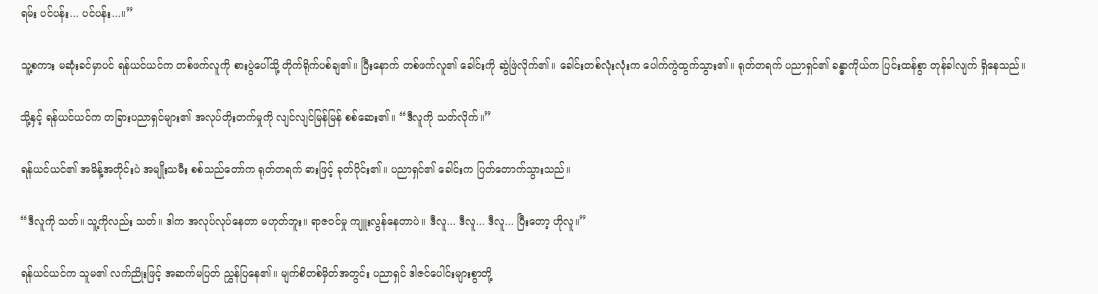ရမ်း ပင်ပန်း... ပင်ပန်း...။”

သူ့စကား မဆုံးခင်မှာပင် ရန်ယင်ယင်က တစ်ဖက်လူကို စားပွဲပေါ်သို့ တိုက်ရိုက်ပစ်ချ၏။ ပြီးနောက် တစ်ဖက်လူ၏ ခေါင်းကို ဆွဲဖြဲလိုက်၏။ ခေါင်းတစ်လုံးလုံးက ပေါက်ကွဲထွက်သွား၏။ ရုတ်တရက် ပညာရှင်၏ ခန္ဓာကိုယ်က ပြင်းထန်စွာ တုန်ခါလျက် ရှိနေသည်။

သို့နှင့် ရန်ယင်ယင်က တခြားပညာရှင်များ၏ အလုပ်တိုးတက်မှုကို လျင်လျင်မြန်မြန် စစ်ဆေး၏။ “ဒီလူကို သတ်လိုက်။”

ရန်ယင်ယင်၏ အမိန့်အတိုင်းပဲ အမျိုးသမီး စစ်သည်တော်က ရုတ်တရက် ဓားဖြင့် ခုတ်ပိုင်း၏။ ပညာရှင်၏ ခေါင်းက ပြတ်တောက်သွားသည်။

“ဒီလူကို သတ်။ သူ့ကိုလည်း သတ်။ ဒါက အလုပ်လုပ်နေတာ မဟုတ်ဘူး။ ရာဇဝင်မှု ကျူးလွန်နေတာပဲ။ ဒီလူ... ဒီလူ... ဒီလူ... ပြီးတော့ ဟိုလူ။”

ရန်ယင်ယင်က သူမ၏ လက်ညိုးဖြင့် အဆက်မပြတ် ညွှန်ပြနေ၏။ မျက်စိတစ်မှိတ်အတွင်း ပညာရှင် ဒါဇင်ပေါင်းများစွာတို့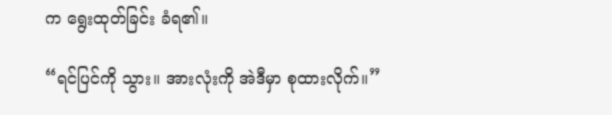က ရွေးထုတ်ခြင်း ခံရ၏။

“ရင်ပြင်ကို သွား။ အားလုံးကို အဲဒီမှာ စုထားလိုက်။”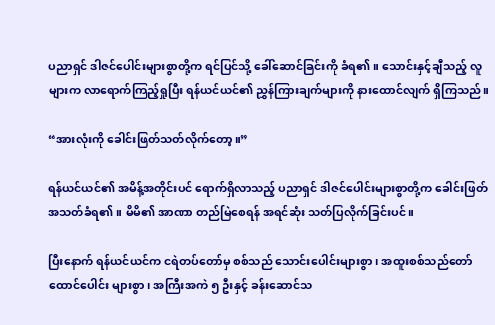ပညာရှင် ဒါဇင်ပေါင်းများစွာတို့က ရင်ပြင်သို့ ခေါ်ဆောင်ခြင်းကို ခံရ၏။ သောင်းနှင့်ချီသည့် လူများက လာရောက်ကြည့်ရှုပြီး ရန်ယင်ယင်၏ ညွှန်ကြားချက်များကို နားထောင်လျက် ရှိကြသည်။

“အားလုံးကို ခေါင်းဖြတ်သတ်လိုက်တော့။”

ရန်ယင်ယင်၏ အမိန့်အတိုင်းပင် ရောက်ရှိလာသည့် ပညာရှင် ဒါဇင်ပေါင်းများစွာတို့က ခေါင်းဖြတ် အသတ်ခံရ၏။ မိမိ၏ အာဏာ တည်မြဲစေရန် အရင်ဆုံး သတ်ပြလိုက်ခြင်းပင်။

ပြီးနောက် ရန်ယင်ယင်က ငရဲတပ်တော်မှ စစ်သည် သောင်းပေါင်းများစွာ၊ အထူးစစ်သည်တော် ထောင်ပေါင်း များစွာ၊ အကြီးအကဲ ၅ ဦးနှင့် ခန်းဆောင်သ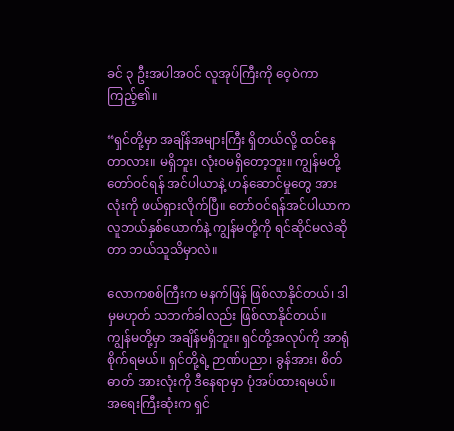ခင် ၃ ဦးအပါအဝင် လူအုပ်ကြီးကို ဝေ့ဝဲကာကြည့်၏။

“ရှင်တို့မှာ အချိန်အများကြီး ရှိတယ်လို့ ထင်နေတာလား။ မရှိဘူး၊ လုံးဝမရှိတော့ဘူး။ ကျွန်မတို့ တော်ဝင်ရန် အင်ပါယာနဲ့ ဟန်ဆောင်မှုတွေ အားလုံးကို ဖယ်ရှားလိုက်ပြီ။ တော်ဝင်ရန်အင်ပါယာက လူဘယ်နှစ်ယောက်နဲ့ ကျွန်မတို့ကို ရင်ဆိုင်မလဲဆိုတာ ဘယ်သူသိမှာလဲ။

လောကစစ်ကြီးက မနက်ဖြန် ဖြစ်လာနိုင်တယ်၊ ဒါမှမဟုတ် သဘက်ခါလည်း ဖြစ်လာနိုင်တယ်။ ကျွန်မတို့မှာ အချိန်မရှိဘူး။ ရှင်တို့အလုပ်ကို အာရုံစိုက်ရမယ်။ ရှင်တို့ရဲ့ ဉာဏ်ပညာ၊ ခွန်အား၊ စိတ်ဓာတ် အားလုံးကို ဒီနေရာမှာ ပုံအပ်ထားရမယ်။ အရေးကြီးဆုံးက ရှင်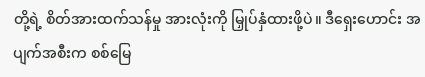တို့ရဲ့ စိတ်အားထက်သန်မှု အားလုံးကို မြှုပ်နှံထားဖို့ပဲ။ ဒီရှေးဟောင်း အပျက်အစီးက စစ်မြေ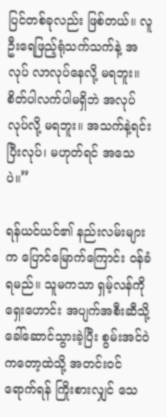ပြင်တစ်ခုလည်း ဖြစ်တယ်။ လူဦးရေဖြည့်ရုံသက်သက်နဲ့ အလုပ် လာလုပ်နေလို့ မရဘူး။ စိတ်ပါလက်ပါမရှိဘဲ အလုပ်လုပ်လို့ မရဘူး။ အသက်နဲ့ရင်းပြီးလုပ်၊ မဟုတ်ရင် အသေပဲ။”

ရန်ယင်ယင်၏ နည်းလမ်းများက ပြောင်မြောက်ကြောင်း ဝန်ခံရမည်။ သူမကသာ ရှမ့်လန်ကို ရှေးဟောင်း အပျက်အစီးဆီသို့ ခေါ်ဆောင်သွားခဲ့ပြီး စွမ်းအင်ဝဲကတော့ထဲသို့ အတင်းဝင်ရောက်ရန် ကြိုးစားလျှင် သေ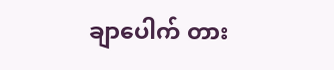ချာပေါက် တား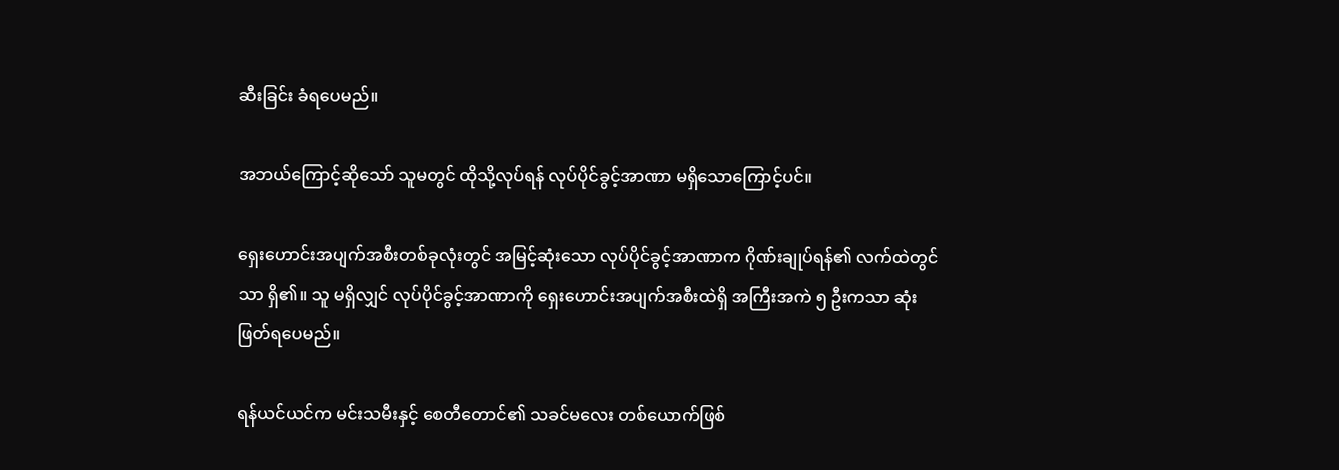ဆီးခြင်း ခံရပေမည်။

အဘယ်ကြောင့်ဆိုသော် သူမတွင် ထိုသို့လုပ်ရန် လုပ်ပိုင်ခွင့်အာဏာ မရှိသောကြောင့်ပင်။

ရှေးဟောင်းအပျက်အစီးတစ်ခုလုံးတွင် အမြင့်ဆုံးသော လုပ်ပိုင်ခွင့်အာဏာက ဂိုဏ်းချုပ်ရန်၏ လက်ထဲတွင်သာ ရှိ၏။ သူ မရှိလျှင် လုပ်ပိုင်ခွင့်အာဏာကို ရှေးဟောင်းအပျက်အစီးထဲရှိ အကြီးအကဲ ၅ ဦးကသာ ဆုံးဖြတ်ရပေမည်။

ရန်ယင်ယင်က မင်းသမီးနှင့် စေတီတောင်၏ သခင်မလေး တစ်ယောက်ဖြစ်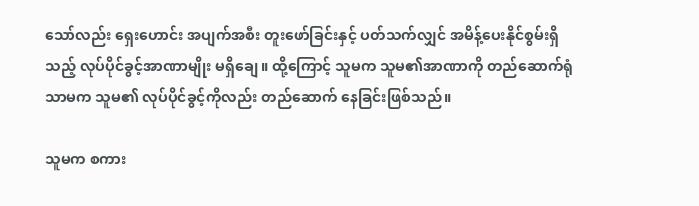သော်လည်း ရှေးဟောင်း အပျက်အစီး တူးဖော်ခြင်းနှင့် ပတ်သက်လျှင် အမိန့်ပေးနိုင်စွမ်းရှိသည့် လုပ်ပိုင်ခွင့်အာဏာမျိုး မရှိချေ။ ထို့ကြောင့် သူမက သူမ၏အာဏာကို တည်ဆောက်ရုံသာမက သူမ၏ လုပ်ပိုင်ခွင့်ကိုလည်း တည်ဆောက် နေခြင်းဖြစ်သည်။

သူမက စကား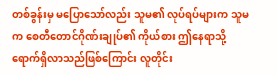တစ်ခွန်းမှ မပြောသော်လည်း သူမ၏ လုပ်ရပ်များက သူမက စေတီတောင်ဂိုဏ်းချုပ်၏ ကိုယ်စား ဤနေရာသို့ ရောက်ရှိလာသည်ဖြစ်ကြောင်း လူတိုင်း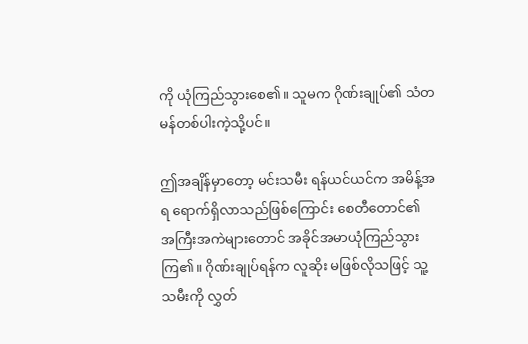ကို ယုံကြည်သွားစေ၏။ သူမက ဂိုဏ်းချုပ်၏ သံတမန်တစ်ပါးကဲ့သို့ပင်။

ဤအချိန်မှာတော့ မင်းသမီး ရန်ယင်ယင်က အမိန့်အရ ရောက်ရှိလာသည်ဖြစ်ကြောင်း စေတီတောင်၏ အကြီးအကဲများတောင် အခိုင်အမာယုံကြည်သွားကြ၏။ ဂိုဏ်းချုပ်ရန်က လူဆိုး မဖြစ်လိုသဖြင့် သူ့သမီးကို လွှတ်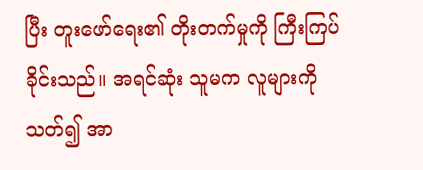ပြီး တူးဖော်ရေး၏ တိုးတက်မှုကို ကြီးကြပ်ခိုင်းသည်။ အရင်ဆုံး သူမက လူများကိုသတ်၍ အာ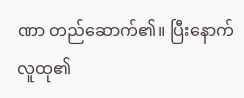ဏာ တည်ဆောက်၏။ ပြီးနောက် လူထု၏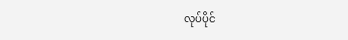လုပ်ပိုင်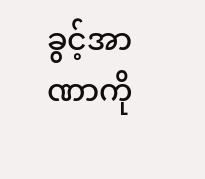ခွင့်အာဏာကို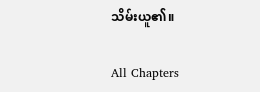သိမ်းယူ၏။

All Chapters